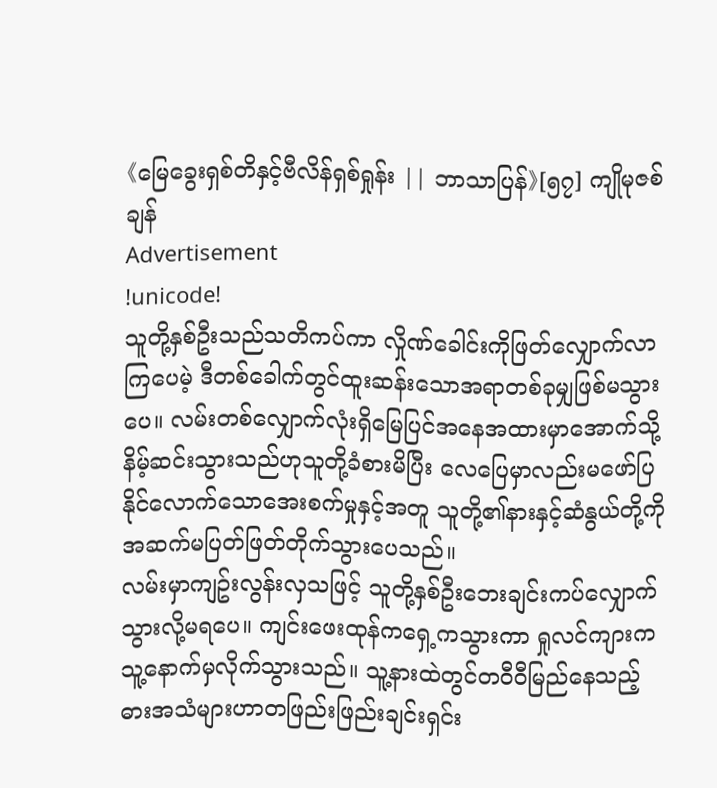《မြေခွေးရှစ်တိနှင့်ဗီလိန်ရှစ်ရှုန်း || ဘာသာပြန်》[၅၇] ကျိုမုဇစ်ချန်
Advertisement
!unicode!
သူတို့နှစ်ဦးသည်သတိကပ်ကာ လှိုဏ်ခေါင်းကိုဖြတ်လျှောက်လာကြပေမဲ့ ဒီတစ်ခေါက်တွင်ထူးဆန်းသောအရာတစ်ခုမျှဖြစ်မသွားပေ။ လမ်းတစ်လျှောက်လုံးရှိမြေပြင်အနေအထားမှာအောက်သို့နိမ့်ဆင်းသွားသည်ဟုသူတို့ခံစားမိပြီး လေပြေမှာလည်းမဖော်ပြနိုင်လောက်သောအေးစက်မှုနှင့်အတူ သူတို့၏နားနှင့်ဆံနွယ်တို့ကိုအဆက်မပြတ်ဖြတ်တိုက်သွားပေသည်။
လမ်းမှာကျဥ်းလွန်းလှသဖြင့် သူတို့နှစ်ဦးဘေးချင်းကပ်လျှောက်သွားလို့မရပေ။ ကျင်းဖေးထုန်ကရှေ့ကသွားကာ ရှုလင်ကျားကသူ့နောက်မှလိုက်သွားသည်။ သူ့နားထဲတွင်တဝီဝီမြည်နေသည့်ဓားအသံများဟာတဖြည်းဖြည်းချင်းရှင်း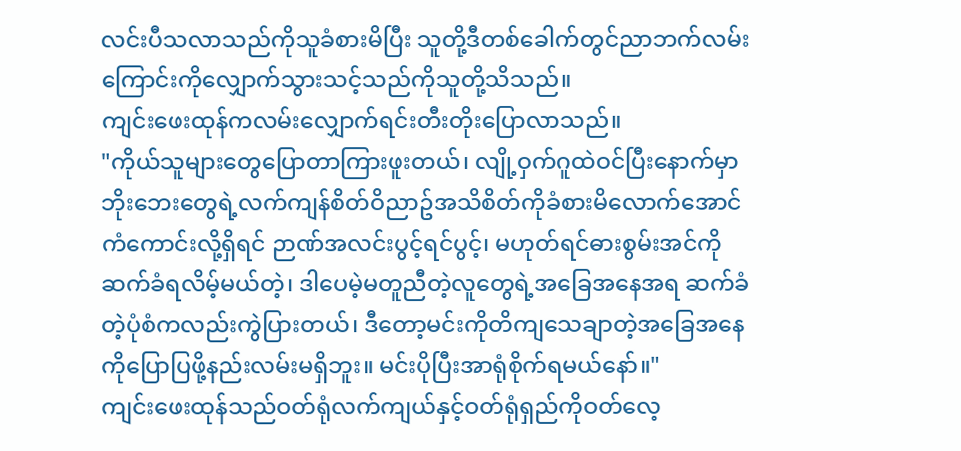လင်းပီသလာသည်ကိုသူခံစားမိပြီး သူတို့ဒီတစ်ခေါက်တွင်ညာဘက်လမ်းကြောင်းကိုလျှောက်သွားသင့်သည်ကိုသူတို့သိသည်။
ကျင်းဖေးထုန်ကလမ်းလျှောက်ရင်းတီးတိုးပြောလာသည်။
"ကိုယ်သူများတွေပြောတာကြားဖူးတယ်၊ လျို့ဝှက်ဂူထဲဝင်ပြီးနောက်မှာ ဘိုးဘေးတွေရဲ့လက်ကျန်စိတ်ဝိညာဥ်အသိစိတ်ကိုခံစားမိလောက်အောင်ကံကောင်းလို့ရှိရင် ဉာဏ်အလင်းပွင့်ရင်ပွင့်၊ မဟုတ်ရင်ဓားစွမ်းအင်ကိုဆက်ခံရလိမ့်မယ်တဲ့၊ ဒါပေမဲ့မတူညီတဲ့လူတွေရဲ့အခြေအနေအရ ဆက်ခံတဲ့ပုံစံကလည်းကွဲပြားတယ်၊ ဒီတော့မင်းကိုတိကျသေချာတဲ့အခြေအနေကိုပြောပြဖို့နည်းလမ်းမရှိဘူး။ မင်းပိုပြီးအာရုံစိုက်ရမယ်နော်။"
ကျင်းဖေးထုန်သည်ဝတ်ရုံလက်ကျယ်နှင့်ဝတ်ရုံရှည်ကိုဝတ်လေ့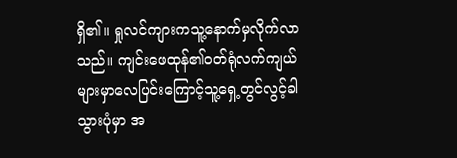ရှိ၏။ ရှုလင်ကျားကသူ့နောက်မှလိုက်လာသည်။ ကျင်းဖေထုန်၏ဝတ်ရုံလက်ကျယ်များမှာလေပြင်းကြောင့်သူ့ရှေ့တွင်လွင့်ခါသွားပုံမှာ အ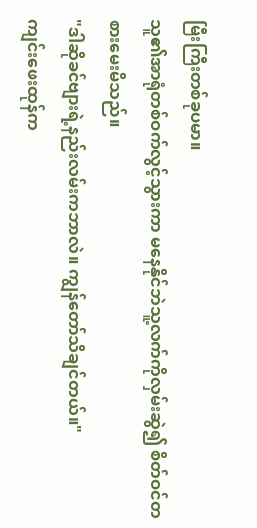မြီးကြီးတစ်ခုပမာ။
သူ၏အာရုံတစ်ဝက်လွင့်သွားကာ မနေနိုင်ဘဲသူ့လက်ကိုလှမ်းဆွဲ၍ စိတ်ဝင်တစားမေးမိသည်။
"ဒါဆိုခင်ဗျားရဲ့နည်းလမ်းကဘာလဲ။ ကျွန်တော်သိချင်တယ်။"
ကျင်းဖေးထုန်က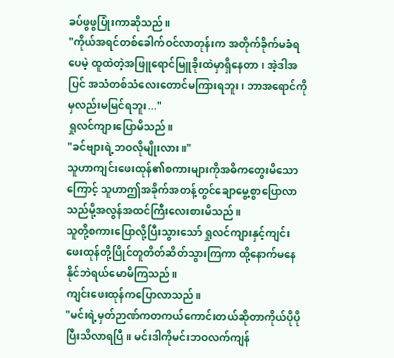ခပ်ဖွဖွပြုံးကာဆိုသည်။
"ကိုယ်အရင်တစ်ခေါက်ဝင်လာတုန်းက အတိုက်ခိုက်မခံရပေမဲ့ ထူထဲတဲ့အဖြူရောင်မြူခိုးထဲမှာရှိနေတာ၊ အဲ့ဒါအပြင် အသံတစ်သံလေးတောင်မကြားရဘူး၊ ဘာအရောင်ကိုမှလည်းမမြင်ရဘူး..."
ရှုလင်ကျားပြောမိသည်။
"ခင်ဗျားရဲ့ဘဝလိုမျိုးလား။"
သူဟာကျင်းဖေးထုန်၏စကားများကိုအဓိကတွေးမိသောကြောင့် သူဟာဤအခိုက်အတန့်တွင်ချောမွေ့စွာပြောလာသည်မို့အလွန်အထင်ကြီးလေးစားမိသည်။
သူတို့စကားပြောလို့ပြီးသွားသော် ရှုလင်ကျားနှင့်ကျင်းဖေးထုန်တို့ပြိုင်တူတိတ်ဆိတ်သွားကြကာ ထို့နောက်မနေနိုင်ဘဲရယ်မောမိကြသည်။
ကျင်းဖေးထုန်ကပြောလာသည်။
"မင်းရဲ့မှတ်ဉာဏ်ကတကယ်ကောင်းတယ်ဆိုတာကိုယ်ပိုပိုပြီးသိလာရပြီ။ မင်းဒါကိုမင်းဘဝလက်ကျန်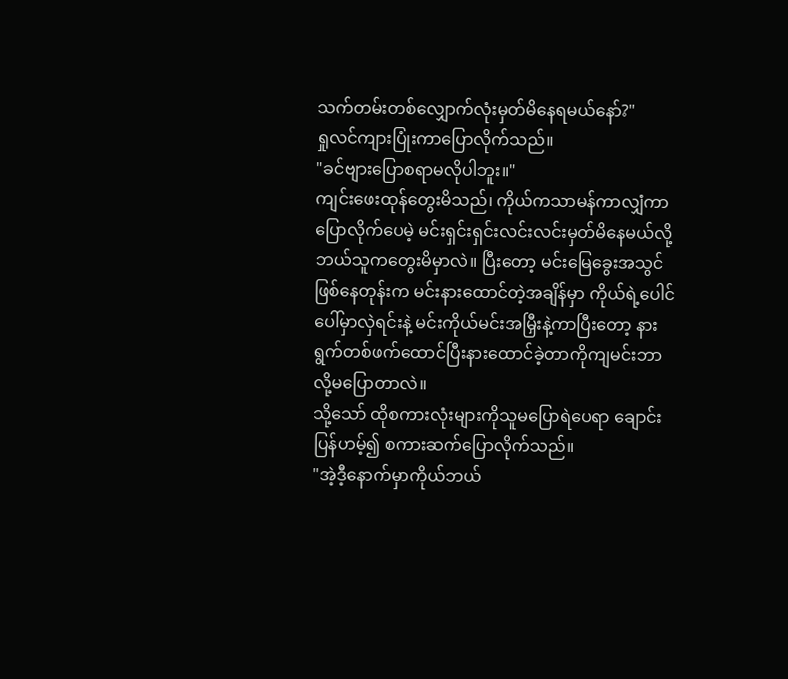သက်တမ်းတစ်လျှောက်လုံးမှတ်မိနေရမယ်နော်?"
ရှုလင်ကျားပြုံးကာပြောလိုက်သည်။
"ခင်ဗျားပြောစရာမလိုပါဘူး။"
ကျင်းဖေးထုန်တွေးမိသည်၊ ကိုယ်ကသာမန်ကာလျှံကာပြောလိုက်ပေမဲ့ မင်းရှင်းရှင်းလင်းလင်းမှတ်မိနေမယ်လို့ဘယ်သူကတွေးမိမှာလဲ။ ပြီးတော့ မင်းမြေခွေးအသွင်ဖြစ်နေတုန်းက မင်းနားထောင်တဲ့အချိန်မှာ ကိုယ်ရဲ့ပေါင်ပေါ်မှာလှဲရင်းနဲ့ မင်းကိုယ်မင်းအမြှီးနဲ့ကာပြီးတော့ နားရွက်တစ်ဖက်ထောင်ပြီးနားထောင်ခဲ့တာကိုကျမင်းဘာလို့မပြောတာလဲ။
သို့သော် ထိုစကားလုံးများကိုသူမပြောရဲပေရာ ချောင်းပြန်ဟမ့်၍ စကားဆက်ပြောလိုက်သည်။
"အဲ့ဒီ့နောက်မှာကိုယ်ဘယ်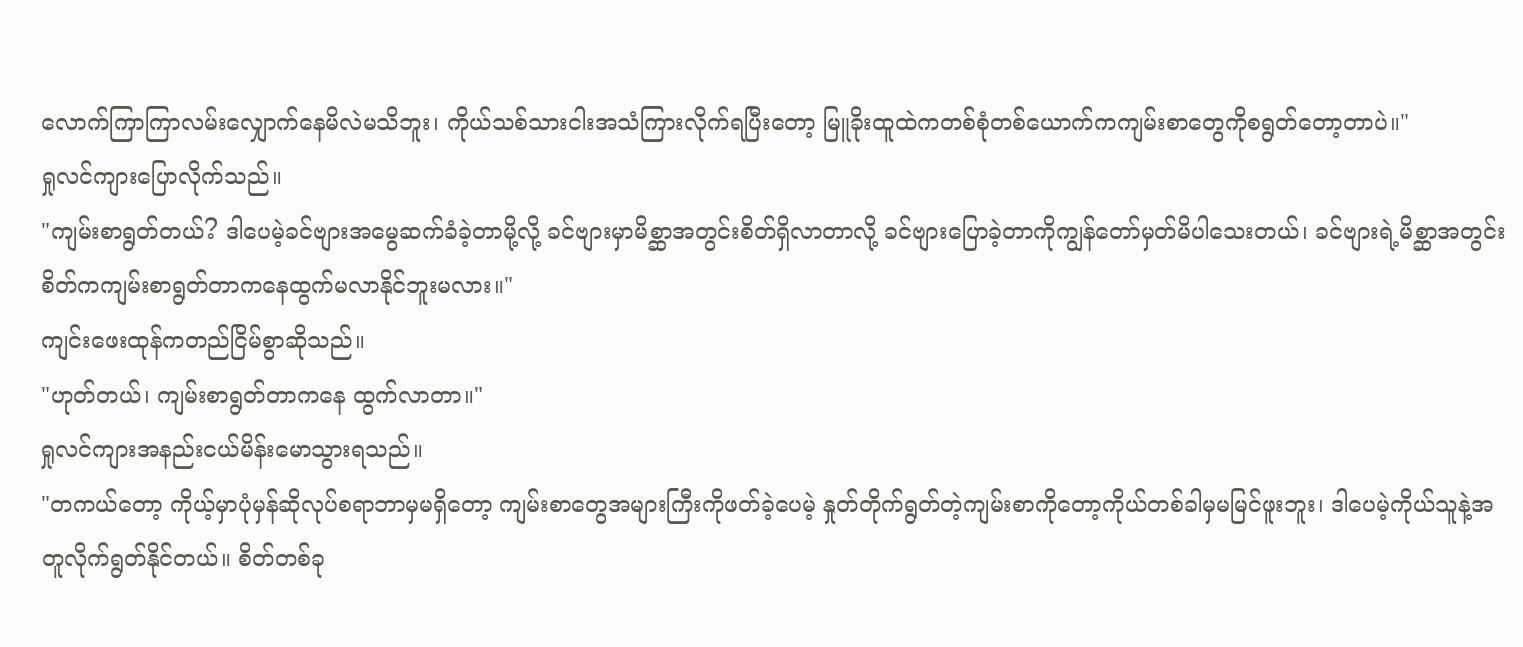လောက်ကြာကြာလမ်းလျှောက်နေမိလဲမသိဘူး၊ ကိုယ်သစ်သားငါးအသံကြားလိုက်ရပြီးတော့ မြူခိုးထူထဲကတစ်စုံတစ်ယောက်ကကျမ်းစာတွေကိုစရွတ်တော့တာပဲ။"
ရှုလင်ကျားပြောလိုက်သည်။
"ကျမ်းစာရွတ်တယ်? ဒါပေမဲ့ခင်ဗျားအမွေဆက်ခံခဲ့တာမို့လို့ ခင်ဗျားမှာမိစ္ဆာအတွင်းစိတ်ရှိလာတာလို့ ခင်ဗျားပြောခဲ့တာကိုကျွန်တော်မှတ်မိပါသေးတယ်၊ ခင်ဗျားရဲ့မိစ္ဆာအတွင်းစိတ်ကကျမ်းစာရွတ်တာကနေထွက်မလာနိုင်ဘူးမလား။"
ကျင်းဖေးထုန်ကတည်ငြိမ်စွာဆိုသည်။
"ဟုတ်တယ်၊ ကျမ်းစာရွတ်တာကနေ ထွက်လာတာ။"
ရှုလင်ကျားအနည်းငယ်မိန်းမောသွားရသည်။
"တကယ်တော့ ကိုယ့်မှာပုံမှန်ဆိုလုပ်စရာဘာမှမရှိတော့ ကျမ်းစာတွေအများကြီးကိုဖတ်ခဲ့ပေမဲ့ နှုတ်တိုက်ရွတ်တဲ့ကျမ်းစာကိုတော့ကိုယ်တစ်ခါမှမမြင်ဖူးဘူး၊ ဒါပေမဲ့ကိုယ်သူနဲ့အတူလိုက်ရွတ်နိုင်တယ်။ စိတ်တစ်ခု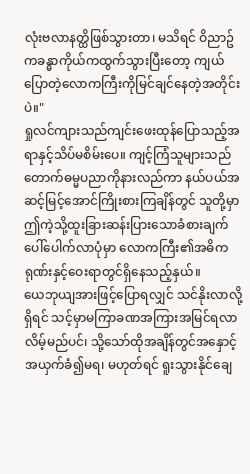လုံးဗလာနတ္ထိဖြစ်သွားတာ၊ မသိရင် ဝိညာဥ်ကခန္ဓာကိုယ်ကထွက်သွားပြီးတော့ ကျယ်ပြောတဲ့လောကကြီးကိုမြင်ချင်နေတဲ့အတိုင်းပဲ။"
ရှုလင်ကျားသည်ကျင်းဖေးထုန်ပြောသည့်အရာနှင့်သိပ်မစိမ်းပေ။ ကျင့်ကြံသူများသည်တောက်ဓမ္မပညာကိုနားလည်ကာ နယ်ပယ်အဆင့်မြင့်အောင်ကြိုးစားကြချိန်တွင် သူတို့မှာ ဤကဲ့သို့ထူးခြားဆန်းပြားသောခံစားချက်ပေါ်ပေါက်လာပုံမှာ လောကကြီး၏အဓိကရုဏ်းနှင့်ဝေးရာတွင်ရှိနေသည့်နှယ်။
ယေဘုယျအားဖြင့်ပြောရလျှင် သင်နိုးလာလို့ရှိရင် သင့်မှာမကြာခဏအကြားအမြင်ရလာလိမ့်မည်ပင်၊ သို့သော်ထိုအချိန်တွင်အနှောင့်အယှက်ခံ၍မရ၊ မဟုတ်ရင် ရူးသွားနိုင်ချေ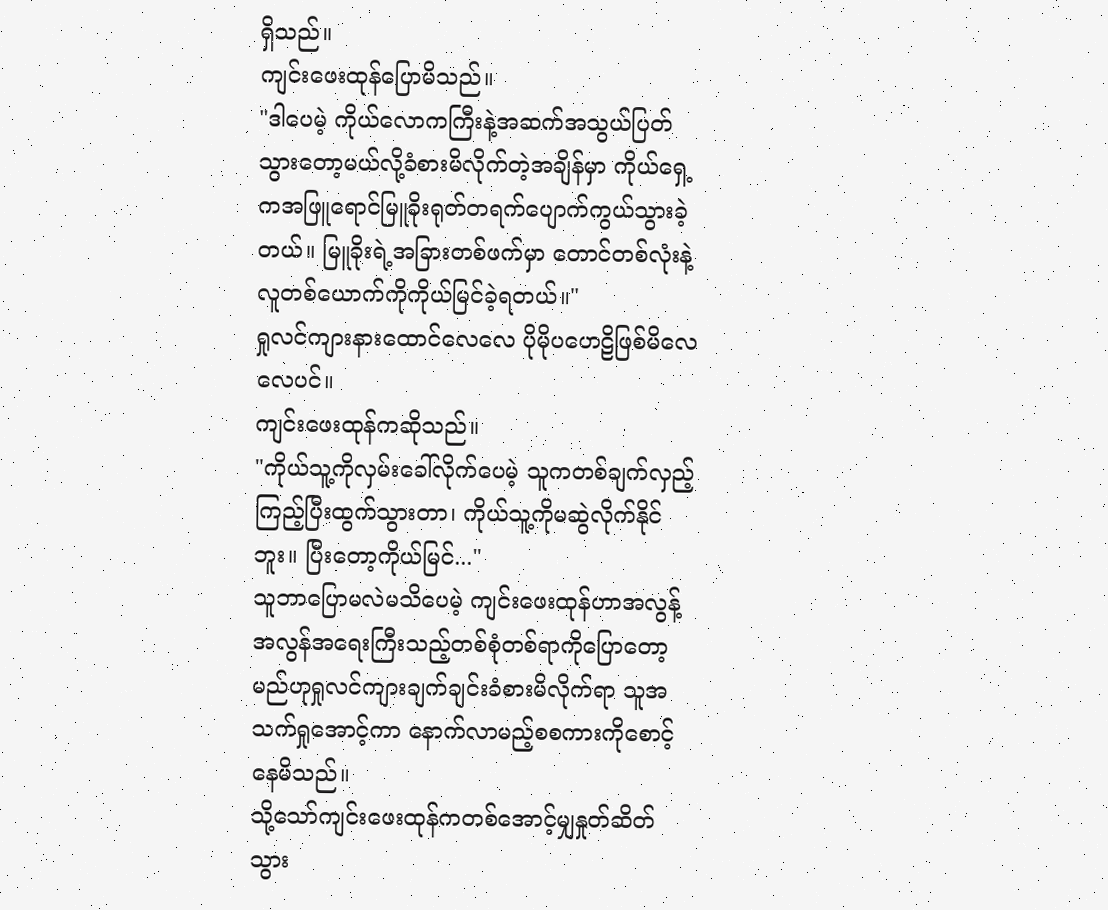ရှိသည်။
ကျင်းဖေးထုန်ပြောမိသည်။
"ဒါပေမဲ့ ကိုယ်လောကကြီးနဲ့အဆက်အသွယ်ပြတ်သွားတော့မယ်လို့ခံစားမိလိုက်တဲ့အချိန်မှာ ကိုယ်ရှေ့ကအဖြူရောင်မြူခိုးရုတ်တရက်ပျောက်ကွယ်သွားခဲ့တယ်။ မြူခိုးရဲ့အခြားတစ်ဖက်မှာ တောင်တစ်လုံးနဲ့လူတစ်ယောက်ကိုကိုယ်မြင်ခဲ့ရတယ်။"
ရှုလင်ကျားနားထောင်လေလေ ပိုမိုပဟေဠိဖြစ်မိလေလေပင်။
ကျင်းဖေးထုန်ကဆိုသည်။
"ကိုယ်သူ့ကိုလှမ်းခေါ်လိုက်ပေမဲ့ သူကတစ်ချက်လှည့်ကြည့်ပြီးထွက်သွားတာ၊ ကိုယ်သူ့ကိုမဆွဲလိုက်နိုင်ဘူး။ ပြီးတော့ကိုယ်မြင်..."
သူဘာပြောမလဲမသိပေမဲ့ ကျင်းဖေးထုန်ဟာအလွန့်အလွန်အရေးကြီးသည့်တစ်စုံတစ်ရာကိုပြောတော့မည်ဟုရှုလင်ကျားချက်ချင်းခံစားမိလိုက်ရာ သူအသက်ရှုအောင့်ကာ နောက်လာမည့်စစကားကိုစောင့်နေမိသည်။
သို့သော်ကျင်းဖေးထုန်ကတစ်အောင့်မျှနှုတ်ဆိတ်သွား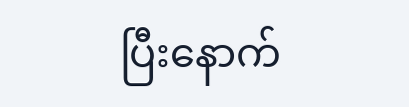ပြီးနောက်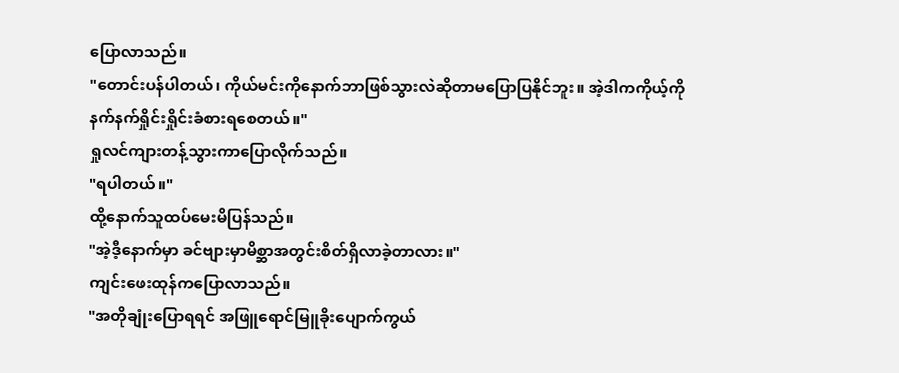ပြောလာသည်။
"တောင်းပန်ပါတယ်၊ ကိုယ်မင်းကိုနောက်ဘာဖြစ်သွားလဲဆိုတာမပြောပြနိုင်ဘူး။ အဲ့ဒါကကိုယ့်ကိုနက်နက်ရှိုင်းရှိုင်းခံစားရစေတယ်။"
ရှုလင်ကျားတန့်သွားကာပြောလိုက်သည်။
"ရပါတယ်။"
ထို့နောက်သူထပ်မေးမိပြန်သည်။
"အဲ့ဒီ့နောက်မှာ ခင်ဗျားမှာမိစ္ဆာအတွင်းစိတ်ရှိလာခဲ့တာလား။"
ကျင်းဖေးထုန်ကပြောလာသည်။
"အတိုချုံးပြောရရင် အဖြူရောင်မြူခိုးပျောက်ကွယ်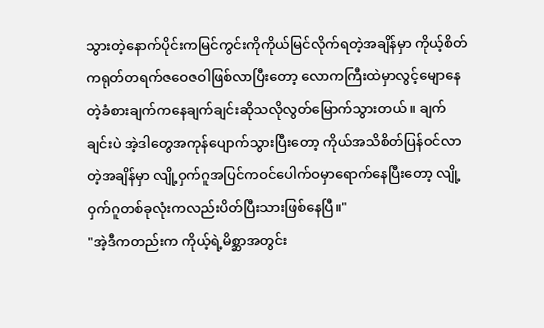သွားတဲ့နောက်ပိုင်းကမြင်ကွင်းကိုကိုယ်မြင်လိုက်ရတဲ့အချိန်မှာ ကိုယ့်စိတ်ကရုတ်တရက်ဇဝေဇဝါဖြစ်လာပြီးတော့ လောကကြီးထဲမှာလွင့်မျောနေတဲ့ခံစားချက်ကနေချက်ချင်းဆိုသလိုလွတ်မြောက်သွားတယ်။ ချက်ချင်းပဲ အဲ့ဒါတွေအကုန်ပျောက်သွားပြီးတော့ ကိုယ်အသိစိတ်ပြန်ဝင်လာတဲ့အချိန်မှာ လျို့ဝှက်ဂူအပြင်ကဝင်ပေါက်ဝမှာရောက်နေပြီးတော့ လျို့ဝှက်ဂူတစ်ခုလုံးကလည်းပိတ်ပြီးသားဖြစ်နေပြီ။"
"အဲ့ဒီကတည်းက ကိုယ့်ရဲ့မိစ္ဆာအတွင်း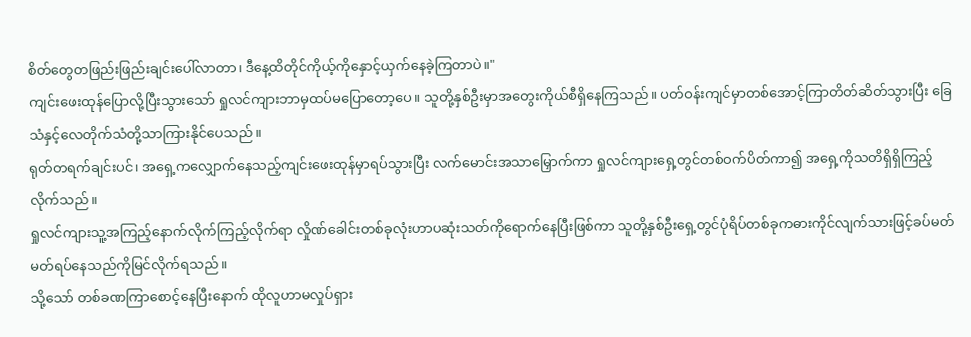စိတ်တွေတဖြည်းဖြည်းချင်းပေါ်လာတာ၊ ဒီနေ့ထိတိုင်ကိုယ့်ကိုနှောင့်ယှက်နေခဲ့ကြတာပဲ။"
ကျင်းဖေးထုန်ပြောလို့ပြီးသွားသော် ရှုလင်ကျားဘာမှထပ်မပြောတော့ပေ။ သူတို့နှစ်ဦးမှာအတွေးကိုယ်စီရှိနေကြသည်။ ပတ်ဝန်းကျင်မှာတစ်အောင့်ကြာတိတ်ဆိတ်သွားပြီး ခြေသံနှင့်လေတိုက်သံတို့သာကြားနိုင်ပေသည်။
ရုတ်တရက်ချင်းပင်၊ အရှေ့ကလျှောက်နေသည့်ကျင်းဖေးထုန်မှာရပ်သွားပြီး လက်မောင်းအသာမြှောက်ကာ ရှုလင်ကျားရှေ့တွင်တစ်ဝက်ပိတ်ကာ၍ အရှေ့ကိုသတိရှိရှိကြည့်လိုက်သည်။
ရှုလင်ကျားသူ့အကြည့်နောက်လိုက်ကြည့်လိုက်ရာ လှိုဏ်ခေါင်းတစ်ခုလုံးဟာပဆုံးသတ်ကိုရောက်နေပြီးဖြစ်ကာ သူတို့နှစ်ဦးရှေ့တွင်ပုံရိပ်တစ်ခုကဓားကိုင်လျက်သားဖြင့်ခပ်မတ်မတ်ရပ်နေသည်ကိုမြင်လိုက်ရသည်။
သို့သော် တစ်ခဏကြာစောင့်နေပြီးနောက် ထိုလူဟာမလှုပ်ရှား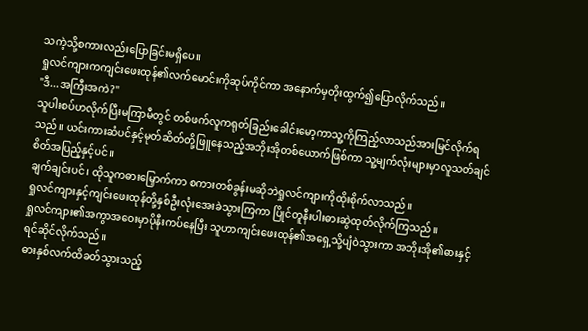သကဲ့သို့စကားလည်းပြောခြင်းမရှိပေ။
ရှုလင်ကျားကကျင်းဖေးထုန်၏လက်မောင်းကိုဆုပ်ကိုင်ကာ အနောက်မှတိုးထွက်၍ပြောလိုက်သည်။
"ဒီ...အကြီးအကဲ?"
သူပါးစပ်ဟလိုက်ပြီးမကြာမီတွင် တစ်ဖက်လူကရုတ်ခြည်းခေါင်းမော့ကာသူ့ကိုကြည့်လာသည်အားမြင်လိုက်ရသည်။ ယင်းကားဆံပင်နှင့်မုတ်ဆိတ်တို့ဖြူနေသည့်အဘိုးအိုတစ်ယောက်ဖြစ်ကာ သူ့မျက်လုံးများမှာလူသတ်ချင်စိတ်အပြည့်နှင့်ပင်။
ချက်ချင်းပင်၊ ထိုသူကဓားမြှောက်ကာ စကားတစ်ခွန်းမဆိုဘဲရှုလင်ကျားကိုထိုးစိုက်လာသည်။
ရှုလင်ကျားနှင့်ကျင်းဖေးထုန်တို့နှစ်ဦးလုံးအေးခဲသွားကြကာ ပြိုင်တူနီးပါးဓားဆွဲထုတ်လိုက်ကြသည်။
ရှုလင်ကျား၏အကွာအဝေးမှာပိုနီးကပ်နေပြီး သူဟာကျင်းဖေးထုန်၏အရှေ့သို့ပျံဝဲသွားကာ အဘိုးအို၏ဓားနှင့်ရင်ဆိုင်လိုက်သည်။
ဓားနှစ်လက်ထိခတ်သွားသည့်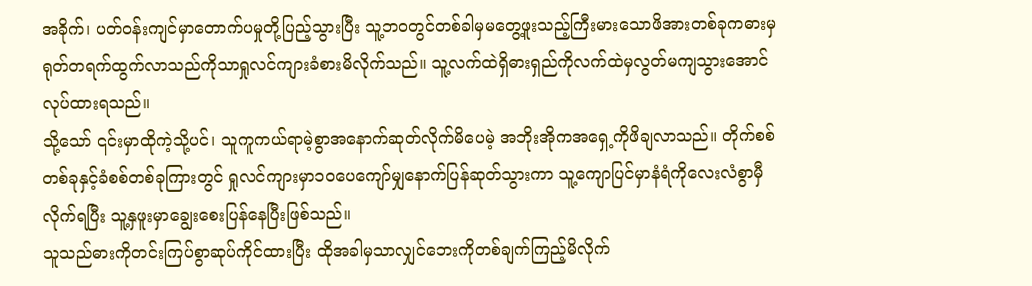အခိုက်၊ ပတ်ဝန်းကျင်မှာတောက်ပမှုတို့ပြည့်သွားပြီး သူ့ဘဝတွင်တစ်ခါမှမတွေ့ဖူးသည့်ကြီးမားသောဖိအားတစ်ခုကဓားမှရုတ်တရက်ထွက်လာသည်ကိုသာရှုလင်ကျားခံစားမိလိုက်သည်။ သူ့လက်ထဲရှိဓားရှည်ကိုလက်ထဲမှလွတ်မကျသွားအောင်လုပ်ထားရသည်။
သို့သော် ၎င်းမှာထိုကဲ့သို့ပင်၊ သူကူကယ်ရာမဲ့စွာအနောက်ဆုတ်လိုက်မိပေမဲ့ အဘိုးအိုကအရှေ့ကိုဖိချလာသည်။ တိုက်စစ်တစ်ခုနှင့်ခံစစ်တစ်ခုကြားတွင် ရှုလင်ကျားမှာ၁၀ပေကျော်မျှနောက်ပြန်ဆုတ်သွားကာ သူ့ကျောပြင်မှာနံရံကိုလေးလံစွာမှီလိုက်ရပြီး သူ့နှဖူးမှာချွေးစေးပြန်နေပြီးဖြစ်သည်။
သူသည်ဓားကိုတင်းကြပ်စွာဆုပ်ကိုင်ထားပြီး ထိုအခါမှသာလျှင်ဘေးကိုတစ်ချက်ကြည့်မိလိုက်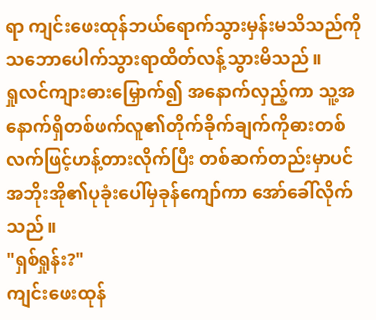ရာ ကျင်းဖေးထုန်ဘယ်ရောက်သွားမှန်းမသိသည်ကိုသဘောပေါက်သွားရာထိတ်လန့်သွားမိသည်။
ရှုလင်ကျားဓားမြှောက်၍ အနောက်လှည့်ကာ သူ့အနောက်ရှိတစ်ဖက်လူ၏တိုက်ခိုက်ချက်ကိုဓားတစ်လက်ဖြင့်ဟန့်တားလိုက်ပြီး တစ်ဆက်တည်းမှာပင်အဘိုးအို၏ပုခုံးပေါ်မှခုန်ကျော်ကာ အော်ခေါ်လိုက်သည်။
"ရှစ်ရှုန်း?"
ကျင်းဖေးထုန်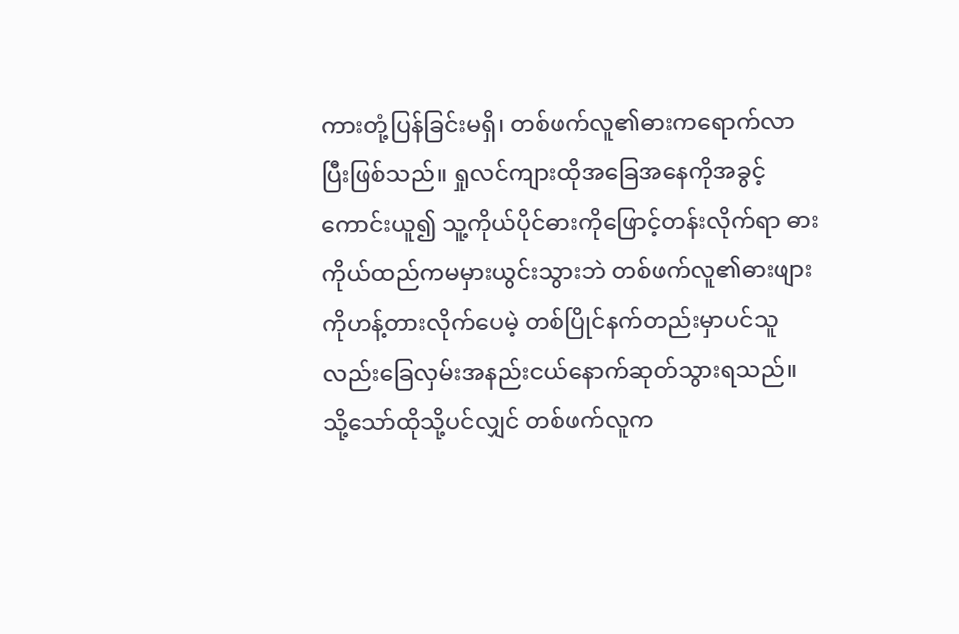ကားတုံ့ပြန်ခြင်းမရှိ၊ တစ်ဖက်လူ၏ဓားကရောက်လာပြီးဖြစ်သည်။ ရှုလင်ကျားထိုအခြေအနေကိုအခွင့်ကောင်းယူ၍ သူ့ကိုယ်ပိုင်ဓားကိုဖြောင့်တန်းလိုက်ရာ ဓားကိုယ်ထည်ကမမှားယွင်းသွားဘဲ တစ်ဖက်လူ၏ဓားဖျားကိုဟန့်တားလိုက်ပေမဲ့ တစ်ပြိုင်နက်တည်းမှာပင်သူလည်းခြေလှမ်းအနည်းငယ်နောက်ဆုတ်သွားရသည်။
သို့သော်ထိုသို့ပင်လျှင် တစ်ဖက်လူက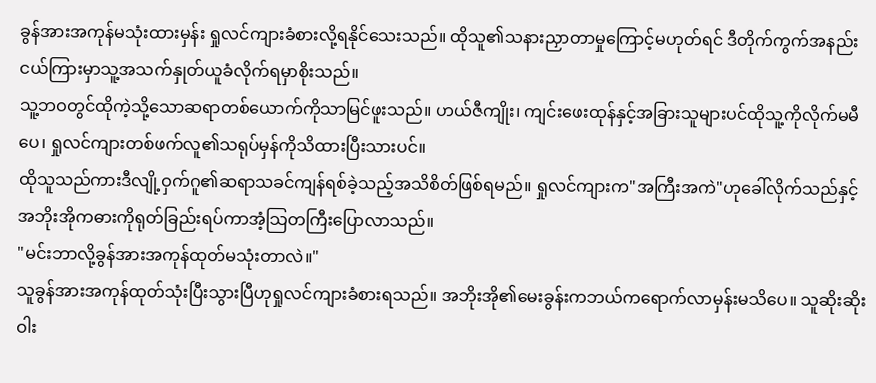ခွန်အားအကုန်မသုံးထားမှန်း ရှုလင်ကျားခံစားလို့ရနိုင်သေးသည်။ ထိုသူ၏သနားညှာတာမှုကြောင့်မဟုတ်ရင် ဒီတိုက်ကွက်အနည်းငယ်ကြားမှာသူ့အသက်နှုတ်ယူခံလိုက်ရမှာစိုးသည်။
သူ့ဘဝတွင်ထိုကဲ့သို့သောဆရာတစ်ယောက်ကိုသာမြင်ဖူးသည်။ ဟယ်ဇီကျိုး၊ ကျင်းဖေးထုန်နှင့်အခြားသူများပင်ထိုသူ့ကိုလိုက်မမီပေ၊ ရှုလင်ကျားတစ်ဖက်လူ၏သရုပ်မှန်ကိုသိထားပြီးသားပင်။
ထိုသူသည်ကားဒီလျို့ဝှက်ဂူ၏ဆရာသခင်ကျန်ရစ်ခဲ့သည့်အသိစိတ်ဖြစ်ရမည်။ ရှုလင်ကျားက"အကြီးအကဲ"ဟုခေါ်လိုက်သည်နှင့် အဘိုးအိုကဓားကိုရုတ်ခြည်းရပ်ကာအံ့သြတကြီးပြောလာသည်။
"မင်းဘာလို့ခွန်အားအကုန်ထုတ်မသုံးတာလဲ။"
သူခွန်အားအကုန်ထုတ်သုံးပြီးသွားပြီဟုရှုလင်ကျားခံစားရသည်။ အဘိုးအို၏မေးခွန်းကဘယ်ကရောက်လာမှန်းမသိပေ။ သူဆိုးဆိုးဝါး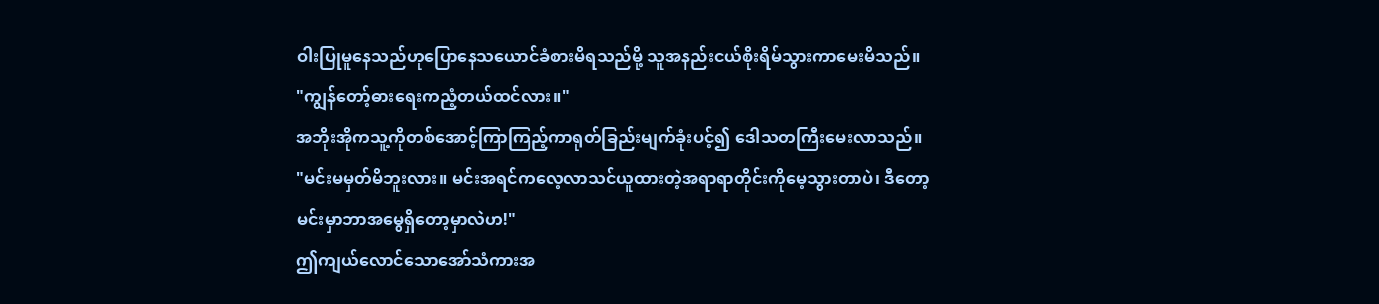ဝါးပြုမူနေသည်ဟုပြောနေသယောင်ခံစားမိရသည်မို့ သူအနည်းငယ်စိုးရိမ်သွားကာမေးမိသည်။
"ကျွန်တော့်ဓားရေးကညံ့တယ်ထင်လား။"
အဘိုးအိုကသူ့ကိုတစ်အောင့်ကြာကြည့်ကာရုတ်ခြည်းမျက်ခုံးပင့်၍ ဒေါသတကြီးမေးလာသည်။
"မင်းမမှတ်မိဘူးလား။ မင်းအရင်ကလေ့လာသင်ယူထားတဲ့အရာရာတိုင်းကိုမေ့သွားတာပဲ၊ ဒီတော့မင်းမှာဘာအမွေရှိတော့မှာလဲဟ!"
ဤကျယ်လောင်သောအော်သံကားအ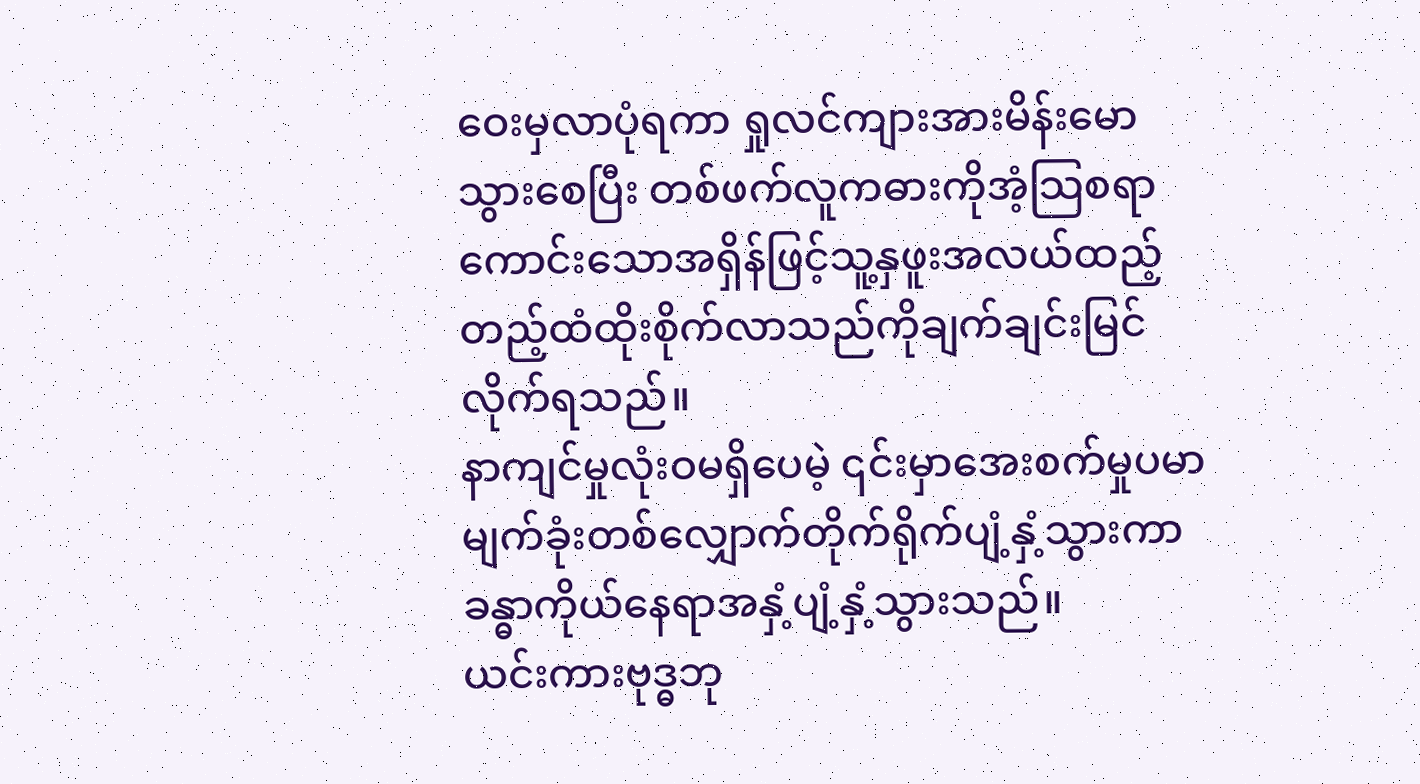ဝေးမှလာပုံရကာ ရှုလင်ကျားအားမိန်းမောသွားစေပြီး တစ်ဖက်လူကဓားကိုအံ့သြစရာကောင်းသောအရှိန်ဖြင့်သူ့နှဖူးအလယ်ထည့်တည့်ထံထိုးစိုက်လာသည်ကိုချက်ချင်းမြင်လိုက်ရသည်။
နာကျင်မှုလုံးဝမရှိပေမဲ့ ၎င်းမှာအေးစက်မှုပမာမျက်ခုံးတစ်လျှောက်တိုက်ရိုက်ပျံ့နှံ့သွားကာ ခန္ဓာကိုယ်နေရာအနှံ့ပျံ့နှံ့သွားသည်။
ယင်းကားဗုဒ္ဓဘု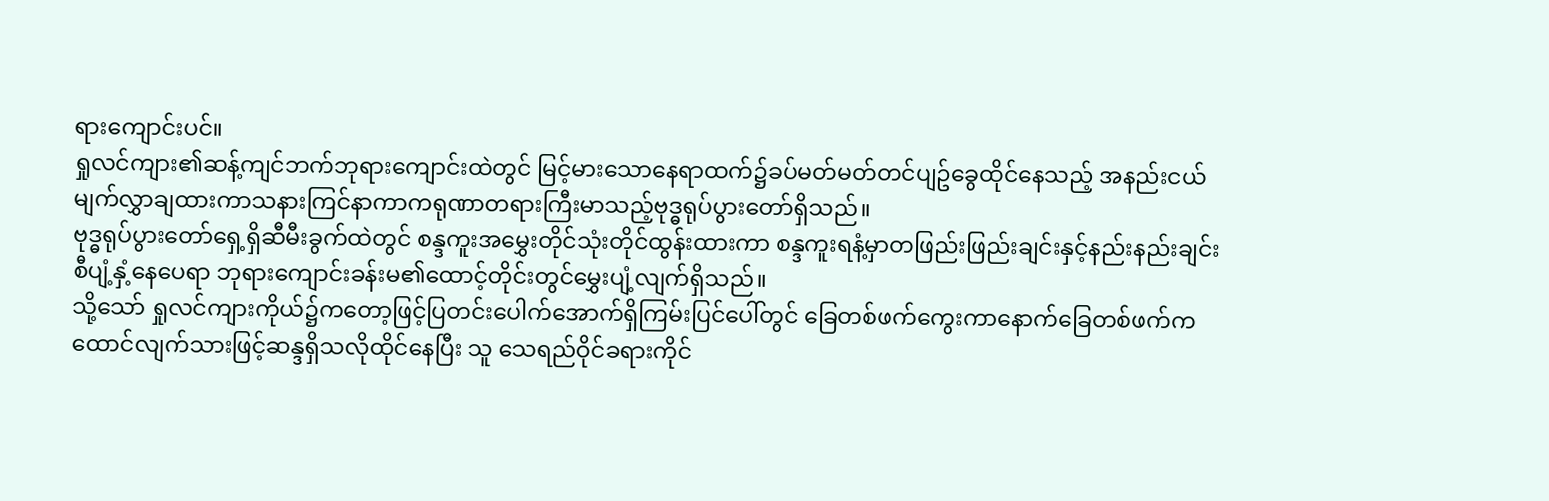ရားကျောင်းပင်။
ရှုလင်ကျား၏ဆန့်ကျင်ဘက်ဘုရားကျောင်းထဲတွင် မြင့်မားသောနေရာထက်၌ခပ်မတ်မတ်တင်ပျဥ်ခွေထိုင်နေသည့် အနည်းငယ်မျက်လွှာချထားကာသနားကြင်နာကာကရုဏာတရားကြီးမာသည့်ဗုဒ္ဓရုပ်ပွားတော်ရှိသည်။
ဗုဒ္ဓရုပ်ပွားတော်ရှေ့ရှိဆီမီးခွက်ထဲတွင် စန္ဒကူးအမွှေးတိုင်သုံးတိုင်ထွန်းထားကာ စန္ဒကူးရနံ့မှာတဖြည်းဖြည်းချင်းနှင့်နည်းနည်းချင်းစီပျံ့နှံ့နေပေရာ ဘုရားကျောင်းခန်းမ၏ထောင့်တိုင်းတွင်မွှေးပျံ့လျက်ရှိသည်။
သို့သော် ရှုလင်ကျားကိုယ်၌ကတော့ဖြင့်ပြတင်းပေါက်အောက်ရှိကြမ်းပြင်ပေါ်တွင် ခြေတစ်ဖက်ကွေးကာနောက်ခြေတစ်ဖက်ကထောင်လျက်သားဖြင့်ဆန္ဒရှိသလိုထိုင်နေပြီး သူ သေရည်ဝိုင်ခရားကိုင်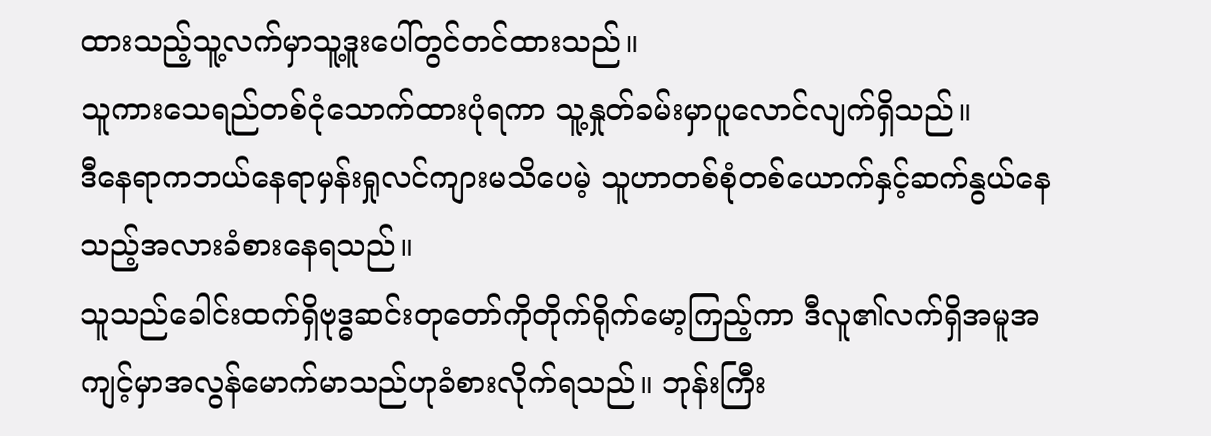ထားသည့်သူ့လက်မှာသူ့ဒူးပေါ်တွင်တင်ထားသည်။
သူကားသေရည်တစ်ငုံသောက်ထားပုံရကာ သူ့နှုတ်ခမ်းမှာပူလောင်လျက်ရှိသည်။
ဒီနေရာကဘယ်နေရာမှန်းရှုလင်ကျားမသိပေမဲ့ သူဟာတစ်စုံတစ်ယောက်နှင့်ဆက်နွယ်နေသည့်အလားခံစားနေရသည်။
သူသည်ခေါင်းထက်ရှိဗုဒ္ဓဆင်းတုတော်ကိုတိုက်ရိုက်မော့ကြည့်ကာ ဒီလူ၏လက်ရှိအမူအကျင့်မှာအလွန်မောက်မာသည်ဟုခံစားလိုက်ရသည်။ ဘုန်းကြီး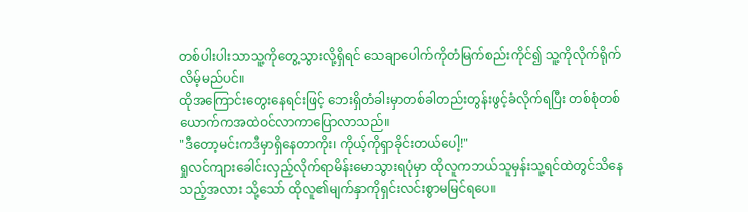တစ်ပါးပါးသာသူ့ကိုတွေ့သွားလို့ရှိရင် သေချာပေါက်ကိုတံမြက်စည်းကိုင်၍ သူ့ကိုလိုက်ရိုက်လိမ့်မည်ပင်။
ထိုအကြောင်းတွေးနေရင်းဖြင့် ဘေးရှိတံခါးမှာတစ်ခါတည်းတွန်းဖွင့်ခံလိုက်ရပြီး တစ်စုံတစ်ယောက်ကအထဲဝင်လာကာပြောလာသည်။
"ဒီတော့မင်းကဒီမှာရှိနေတာကိုး၊ ကိုယ့်ကိုရှာခိုင်းတယ်ပေါ့!"
ရှုလင်ကျားခေါင်းလှည့်လိုက်ရာမိန်းမောသွားရပုံမှာ ထိုလူကဘယ်သူမှန်းသူ့ရင်ထဲတွင်သိနေသည့်အလား သို့သော် ထိုလူ၏မျက်နှာကိုရှင်းလင်းစွာမမြင်ရပေ။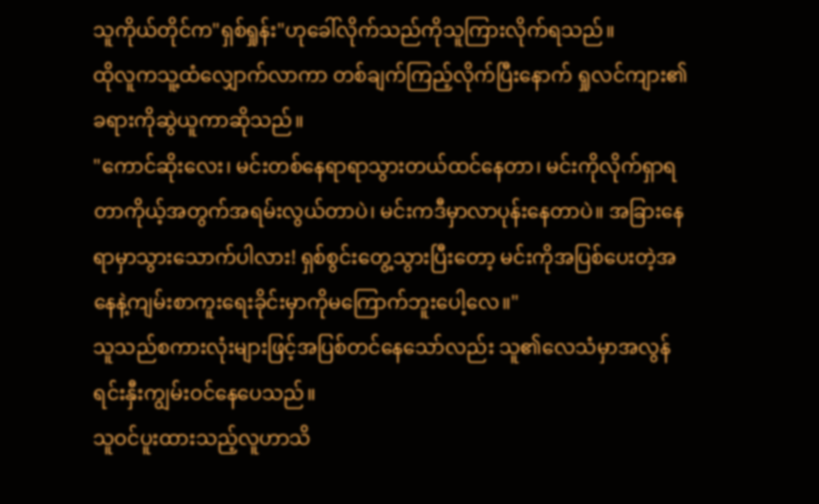သူကိုယ်တိုင်က"ရှစ်ရှုန်း"ဟုခေါ်လိုက်သည်ကိုသူကြားလိုက်ရသည်။
ထိုလူကသူ့ထံလျှောက်လာကာ တစ်ချက်ကြည့်လိုက်ပြီးနောက် ရှုလင်ကျား၏ခရားကိုဆွဲယူကာဆိုသည်။
"ကောင်ဆိုးလေး၊ မင်းတစ်နေရာရာသွားတယ်ထင်နေတာ၊ မင်းကိုလိုက်ရှာရတာကိုယ့်အတွက်အရမ်းလွယ်တာပဲ၊ မင်းကဒီမှာလာပုန်းနေတာပဲ။ အခြားနေရာမှာသွားသောက်ပါလား! ရှစ်စွင်းတွေ့သွားပြီးတော့ မင်းကိုအပြစ်ပေးတဲ့အနေနဲ့ကျမ်းစာကူးရေးခိုင်းမှာကိုမကြောက်ဘူးပေါ့လေ။"
သူသည်စကားလုံးများဖြင့်အပြစ်တင်နေသော်လည်း သူ၏လေသံမှာအလွန်ရင်းနှီးကျွမ်းဝင်နေပေသည်။
သူဝင်ပူးထားသည့်လူဟာသိ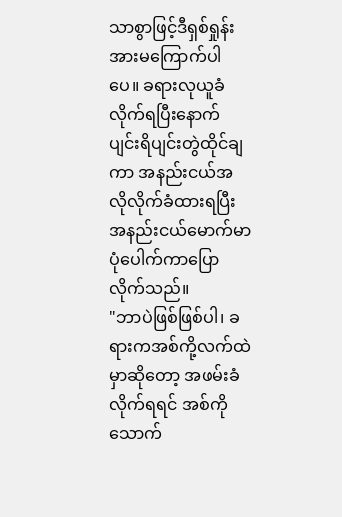သာစွာဖြင့်ဒီရှစ်ရှုန်းအားမကြောက်ပါပေ။ ခရားလုယူခံလိုက်ရပြီးနောက် ပျင်းရိပျင်းတွဲထိုင်ချကာ အနည်းငယ်အလိုလိုက်ခံထားရပြီးအနည်းငယ်မောက်မာပုံပေါက်ကာပြောလိုက်သည်။
"ဘာပဲဖြစ်ဖြစ်ပါ၊ ခရားကအစ်ကို့လက်ထဲမှာဆိုတော့ အဖမ်းခံလိုက်ရရင် အစ်ကိုသောက်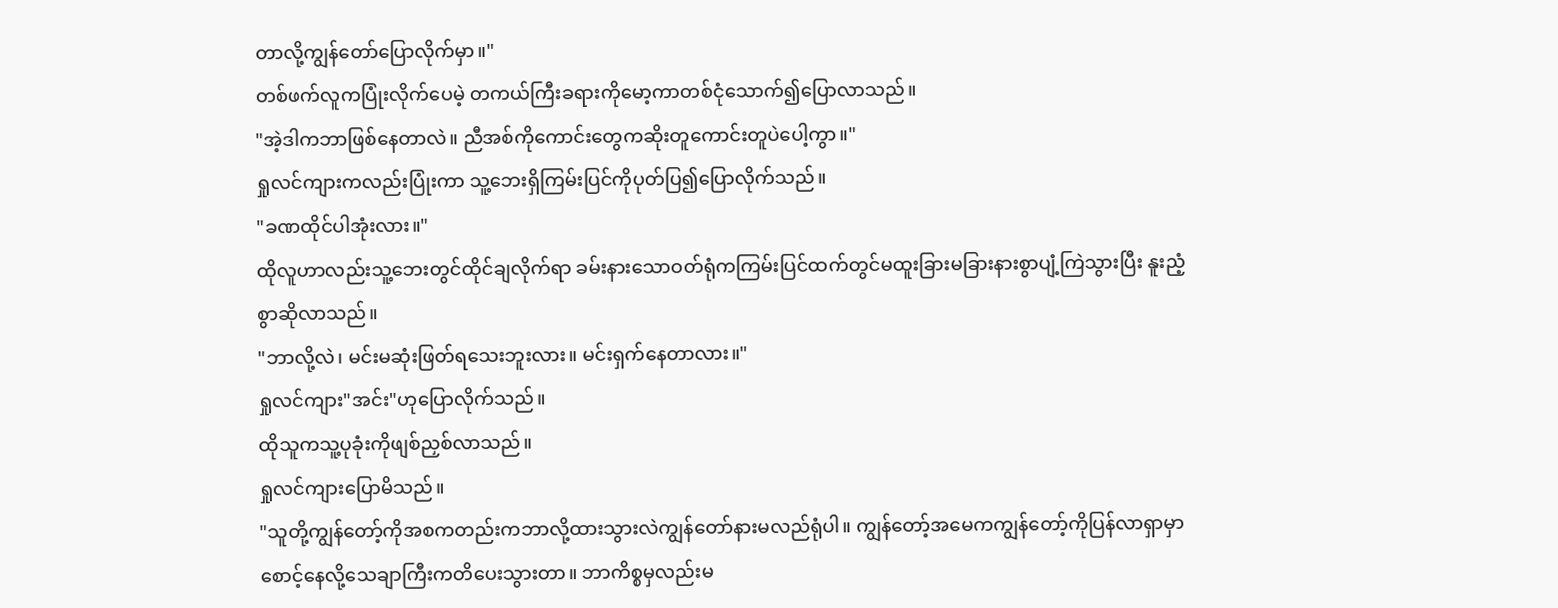တာလို့ကျွန်တော်ပြောလိုက်မှာ။"
တစ်ဖက်လူကပြုံးလိုက်ပေမဲ့ တကယ်ကြီးခရားကိုမော့ကာတစ်ငုံသောက်၍ပြောလာသည်။
"အဲ့ဒါကဘာဖြစ်နေတာလဲ။ ညီအစ်ကိုကောင်းတွေကဆိုးတူကောင်းတူပဲပေါ့ကွာ။"
ရှုလင်ကျားကလည်းပြုံးကာ သူ့ဘေးရှိကြမ်းပြင်ကိုပုတ်ပြ၍ပြောလိုက်သည်။
"ခဏထိုင်ပါအုံးလား။"
ထိုလူဟာလည်းသူ့ဘေးတွင်ထိုင်ချလိုက်ရာ ခမ်းနားသောဝတ်ရုံကကြမ်းပြင်ထက်တွင်မထူးခြားမခြားနားစွာပျံ့ကြဲသွားပြီး နူးညံ့စွာဆိုလာသည်။
"ဘာလို့လဲ၊ မင်းမဆုံးဖြတ်ရသေးဘူးလား။ မင်းရှက်နေတာလား။"
ရှုလင်ကျား"အင်း"ဟုပြောလိုက်သည်။
ထိုသူကသူ့ပုခုံးကိုဖျစ်ညှစ်လာသည်။
ရှုလင်ကျားပြောမိသည်။
"သူတို့ကျွန်တော့်ကိုအစကတည်းကဘာလို့ထားသွားလဲကျွန်တော်နားမလည်ရုံပါ။ ကျွန်တော့်အမေကကျွန်တော့်ကိုပြန်လာရှာမှာစောင့်နေလို့သေချာကြီးကတိပေးသွားတာ။ ဘာကိစ္စမှလည်းမ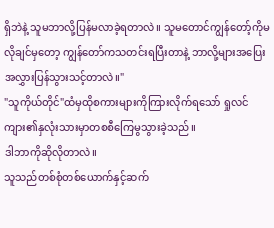ရှိဘဲနဲ့ သူမဘာလို့ပြန်မလာခဲ့ရတာလဲ။ သူမတောင်ကျွန်တော့်ကိုမလိုချင်မှတော့ ကျွန်တော်ကသတင်းရပြီးတာနဲ့ ဘာလို့များအပြေးအလွှားပြန်သွားသင့်တာလဲ။"
"သူကိုယ်တိုင်"ထံမှထိုစကားများကိုကြားလိုက်ရသော် ရှုလင်ကျား၏နှလုံးသားမှာတစစီကြေမွသွားခဲ့သည်။
ဒါဘာကိုဆိုလိုတာလဲ။
သူသည်တစ်စုံတစ်ယောက်နှင့်ဆက်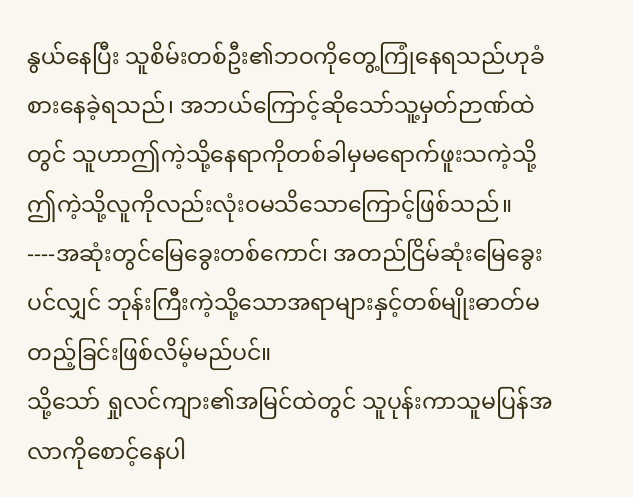နွယ်နေပြီး သူစိမ်းတစ်ဦး၏ဘဝကိုတွေ့ကြုံနေရသည်ဟုခံစားနေခဲ့ရသည်၊ အဘယ်ကြောင့်ဆိုသော်သူ့မှတ်ဉာဏ်ထဲတွင် သူဟာဤကဲ့သို့နေရာကိုတစ်ခါမှမရောက်ဖူးသကဲ့သို့ ဤကဲ့သို့လူကိုလည်းလုံးဝမသိသောကြောင့်ဖြစ်သည်။
----အဆုံးတွင်မြေခွေးတစ်ကောင်၊ အတည်ငြိမ်ဆုံးမြေခွေးပင်လျှင် ဘုန်းကြီးကဲ့သို့သောအရာများနှင့်တစ်မျိုးဓာတ်မတည့်ခြင်းဖြစ်လိမ့်မည်ပင်။
သို့သော် ရှုလင်ကျား၏အမြင်ထဲတွင် သူပုန်းကာသူမပြန်အလာကိုစောင့်နေပါ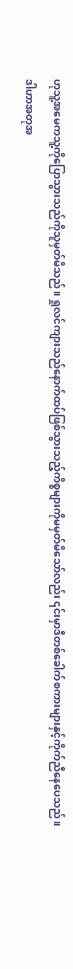ဟုသူ့အမေကသူ့ကိုပြောသွားသည်ကိုသူမှတ်မိသည်။ ရှုလင်ကျားသည်နောက်ထပ်ဖြစ်သွားသည့်ကိစ္စများကိုမမှတ်မိသော်လည်း ၎င်းမှာဒီတစ်ခေါက်စကားများနှင့်ကိုက်ညီနေပေသည်။
ဒါဟာအတုအ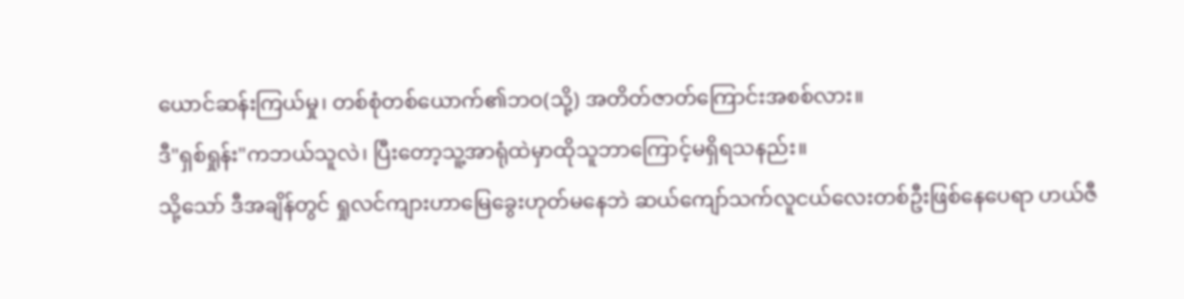ယောင်ဆန်းကြယ်မှု၊ တစ်စုံတစ်ယောက်၏ဘဝ(သို့) အတိတ်ဇာတ်ကြောင်းအစစ်လား။
ဒီ"ရှစ်ရှုန်း"ကဘယ်သူလဲ၊ ပြီးတော့သူ့အာရုံထဲမှာထိုသူဘာကြောင့်မရှိရသနည်း။
သို့သော် ဒီအချိန်တွင် ရှုလင်ကျားဟာမြေခွေးဟုတ်မနေဘဲ ဆယ်ကျော်သက်လူငယ်လေးတစ်ဦးဖြစ်နေပေရာ ဟယ်ဇီ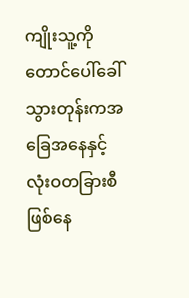ကျိုးသူ့ကိုတောင်ပေါ်ခေါ်သွားတုန်းကအခြေအနေနှင့်လုံးဝတခြားစီဖြစ်နေ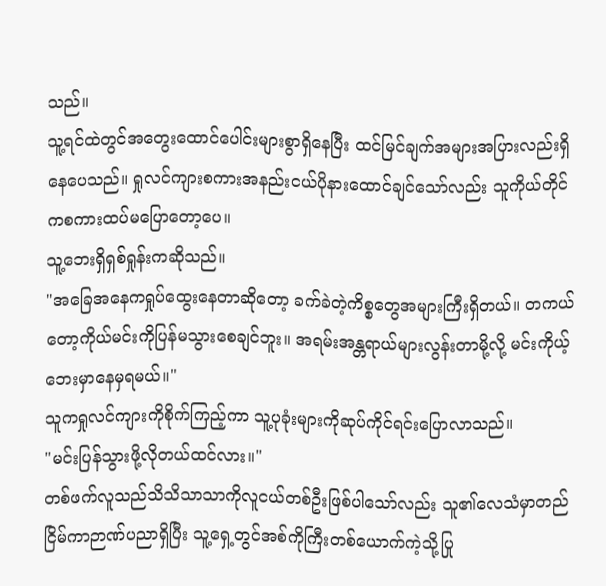သည်။
သူ့ရင်ထဲတွင်အတွေးထောင်ပေါင်းများစွာရှိနေပြီး ထင်မြင်ချက်အများအပြားလည်းရှိနေပေသည်။ ရှုလင်ကျားစကားအနည်းငယ်ပိုနားထောင်ချင်သော်လည်း သူကိုယ်တိုင်ကစကားထပ်မပြောတော့ပေ။
သူ့ဘေးရှိရှစ်ရှုန်းကဆိုသည်။
"အခြေအနေကရှုပ်ထွေးနေတာဆိုတော့ ခက်ခဲတဲ့ကိစ္စတွေအများကြီးရှိတယ်။ တကယ်တော့ကိုယ်မင်းကိုပြန်မသွားစေချင်ဘူး။ အရမ်းအန္တရာယ်များလွန်းတာမို့လို့ မင်းကိုယ့်ဘေးမှာနေမှရမယ်။"
သူကရှုလင်ကျားကိုစိုက်ကြည့်ကာ သူ့ပုခုံးများကိုဆုပ်ကိုင်ရင်းပြောလာသည်။
"မင်းပြန်သွားဖို့လိုတယ်ထင်လား။"
တစ်ဖက်လူသည်သိသိသာသာကိုလူငယ်တစ်ဦးဖြစ်ပါသော်လည်း သူ၏လေသံမှာတည်ငြိမ်ကာဉာဏ်ပညာရှိပြီး သူ့ရှေ့တွင်အစ်ကိုကြီးတစ်ယောက်ကဲ့သို့ပြု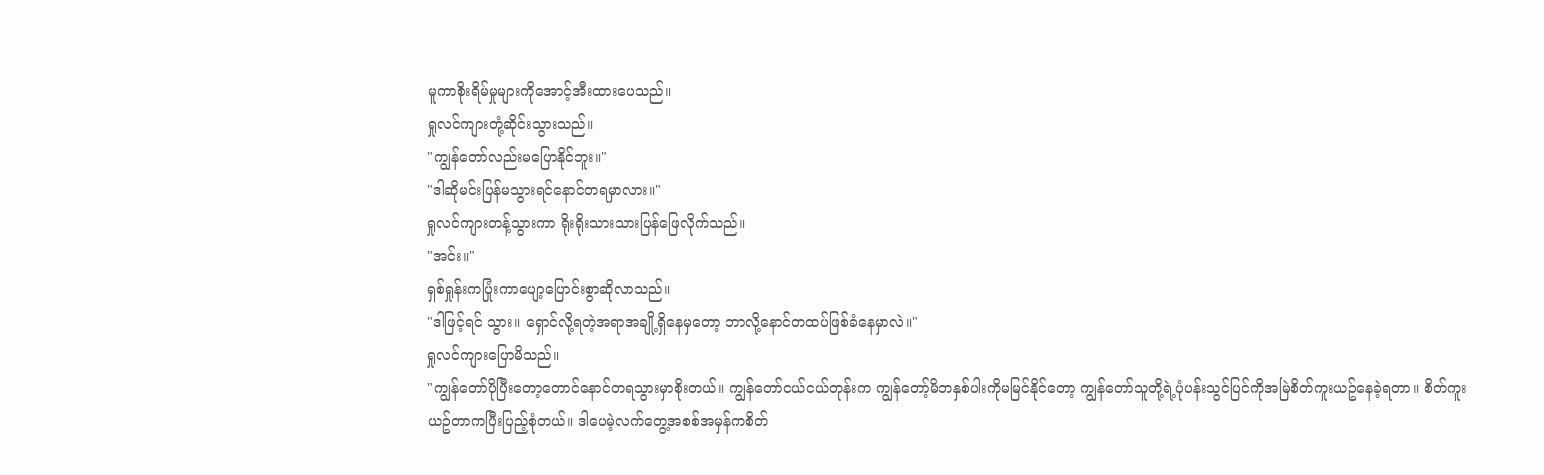မူကာစိုးရိမ်မှုများကိုအောင့်အီးထားပေသည်။
ရှုလင်ကျားတုံ့ဆိုင်းသွားသည်။
"ကျွန်တော်လည်းမပြောနိုင်ဘူး။"
"ဒါဆိုမင်းပြန်မသွားရင်နောင်တရမှာလား။"
ရှုလင်ကျားတန့်သွားကာ ရိုးရိုးသားသားပြန်ဖြေလိုက်သည်။
"အင်း။"
ရှစ်ရှုန်းကပြုံးကာပျော့ပြောင်းစွာဆိုလာသည်။
"ဒါဖြင့်ရင် သွား။ ရှောင်လို့ရတဲ့အရာအချို့ရှိနေမှတော့ ဘာလို့နောင်တထပ်ဖြစ်ခံနေမှာလဲ။"
ရှုလင်ကျားပြောမိသည်။
"ကျွန်တော်ပိုပြီးတော့တောင်နောင်တရသွားမှာစိုးတယ်။ ကျွန်တော်ငယ်ငယ်တုန်းက ကျွန်တော့်မိဘနှစ်ပါးကိုမမြင်နိုင်တော့ ကျွန်တော်သူတို့ရဲ့ပုံပန်းသွင်ပြင်ကိုအမြဲစိတ်ကူးယဥ်နေခဲ့ရတာ။ စိတ်ကူးယဥ်တာကပြီးပြည့်စုံတယ်။ ဒါပေမဲ့လက်တွေ့အစစ်အမှန်ကစိတ်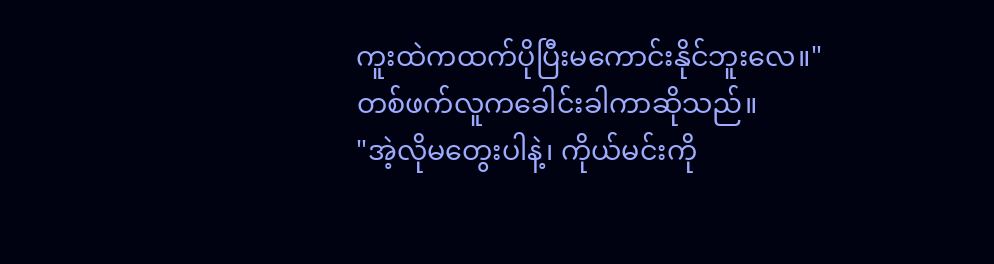ကူးထဲကထက်ပိုပြီးမကောင်းနိုင်ဘူးလေ။"
တစ်ဖက်လူကခေါင်းခါကာဆိုသည်။
"အဲ့လိုမတွေးပါနဲ့၊ ကိုယ်မင်းကို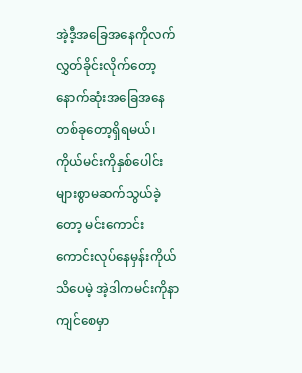အဲ့ဒီ့အခြေအနေကိုလက်လွှတ်ခိုင်းလိုက်တော့ နောက်ဆုံးအခြေအနေတစ်ခုတော့ရှိရမယ်၊ ကိုယ်မင်းကိုနှစ်ပေါင်းများစွာမဆက်သွယ်ခဲ့တော့ မင်းကောင်းကောင်းလုပ်နေမှန်းကိုယ်သိပေမဲ့ အဲ့ဒါကမင်းကိုနာကျင်စေမှာ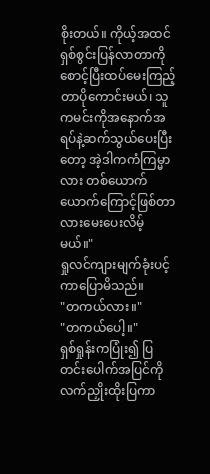စိုးတယ်။ ကိုယ့်အထင် ရှစ်စွင်းပြန်လာတာကိုစောင့်ပြီးထပ်မေးကြည့်တာပိုကောင်းမယ်၊ သူကမင်းကိုအနောက်အရပ်နဲ့ဆက်သွယ်ပေးပြီးတော့ အဲ့ဒါကကံကြမ္မာလား တစ်ယောက်ယောက်ကြောင့်ဖြစ်တာလားမေးပေးလိမ့်မယ်။"
ရှုလင်ကျားမျက်ခုံးပင့်ကာပြောမိသည်။
"တကယ်လား။"
"တကယ်ပေါ့။"
ရှစ်ရှုန်းကပြုံး၍ ပြတင်းပေါက်အပြင်ကိုလက်ညှိုးထိုးပြကာ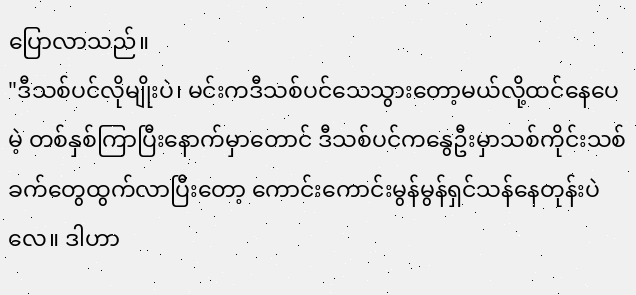ပြောလာသည်။
"ဒီသစ်ပင်လိုမျိုးပဲ၊ မင်းကဒီသစ်ပင်သေသွားတော့မယ်လို့ထင်နေပေမဲ့ တစ်နှစ်ကြာပြီးနောက်မှာတောင် ဒီသစ်ပင်ကနွေဦးမှာသစ်ကိုင်းသစ်ခက်တွေထွက်လာပြီးတော့ ကောင်းကောင်းမွန်မွန်ရှင်သန်နေတုန်းပဲလေ။ ဒါဟာ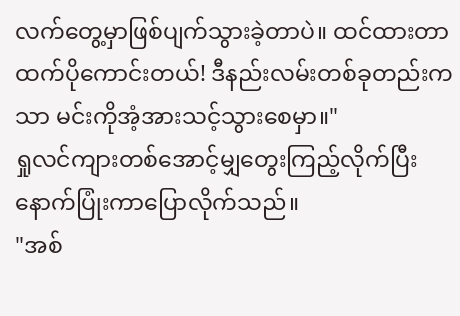လက်တွေ့မှာဖြစ်ပျက်သွားခဲ့တာပဲ။ ထင်ထားတာထက်ပိုကောင်းတယ်! ဒီနည်းလမ်းတစ်ခုတည်းကသာ မင်းကိုအံ့အားသင့်သွားစေမှာ။"
ရှုလင်ကျားတစ်အောင့်မျှတွေးကြည့်လိုက်ပြီးနောက်ပြုံးကာပြောလိုက်သည်။
"အစ်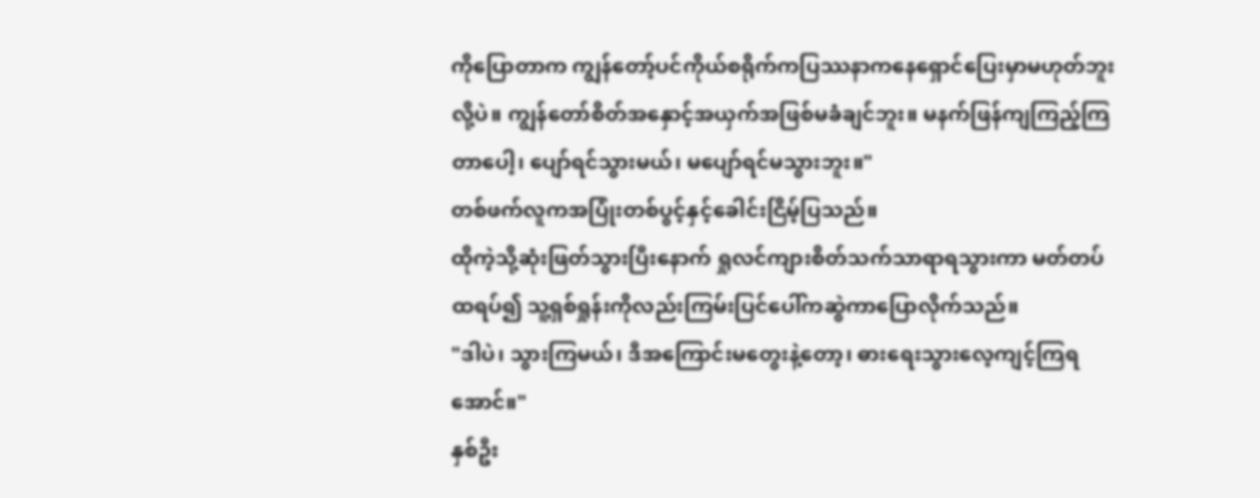ကိုပြောတာက ကျွန်တော့်ပင်ကိုယ်စရိုက်ကပြဿနာကနေရှောင်ပြေးမှာမဟုတ်ဘူးလို့ပဲ။ ကျွန်တော်စိတ်အနှောင့်အယှက်အဖြစ်မခံချင်ဘူး။ မနက်ဖြန်ကျကြည့်ကြတာပေါ့၊ ပျော်ရင်သွားမယ်၊ မပျော်ရင်မသွားဘူး။"
တစ်ဖက်လူကအပြုံးတစ်ပွင့်နှင့်ခေါင်းငြိမ့်ပြသည်။
ထိုကဲ့သို့ဆုံးဖြတ်သွားပြီးနောက် ရှုလင်ကျားစိတ်သက်သာရာရသွားကာ မတ်တပ်ထရပ်၍ သူ့ရှစ်ရှုန်းကိုလည်းကြမ်းပြင်ပေါ်ကဆွဲကာပြောလိုက်သည်။
"ဒါပဲ၊ သွားကြမယ်၊ ဒီအကြောင်းမတွေးနဲ့တော့၊ ဓားရေးသွားလေ့ကျင့်ကြရအောင်။"
နှစ်ဦး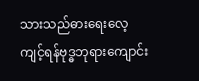သားသည်ဓားရေးလေ့ကျင့်ရန်ဗုဒ္ဓဘုရားကျောင်း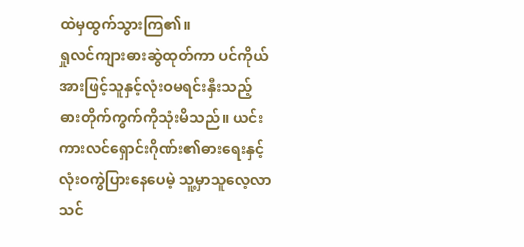ထဲမှထွက်သွားကြ၏။
ရှုလင်ကျားဓားဆွဲထုတ်ကာ ပင်ကိုယ်အားဖြင့်သူနှင့်လုံးဝမရင်းနှီးသည့်ဓားတိုက်ကွက်ကိုသုံးမိသည်။ ယင်းကားလင်ရှောင်းဂိုဏ်း၏ဓားရေးနှင့်လုံးဝကွဲပြားနေပေမဲ့ သူ့မှာသူလေ့လာသင်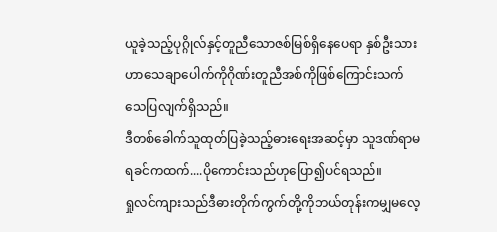ယူခဲ့သည့်ပုဂ္ဂိုလ်နှင့်တူညီသောဇစ်မြစ်ရှိနေပေရာ နှစ်ဦးသားဟာသေချာပေါက်ကိုဂိုဏ်းတူညီအစ်ကိုဖြစ်ကြောင်းသက်သေပြလျက်ရှိသည်။
ဒီတစ်ခေါက်သူထုတ်ပြခဲ့သည့်ဓားရေးအဆင့်မှာ သူဒဏ်ရာမရခင်ကထက်....ပိုကောင်းသည်ဟုပြော၍ပင်ရသည်။
ရှုလင်ကျားသည်ဒီဓားတိုက်ကွက်တို့ကိုဘယ်တုန်းကမျှမလေ့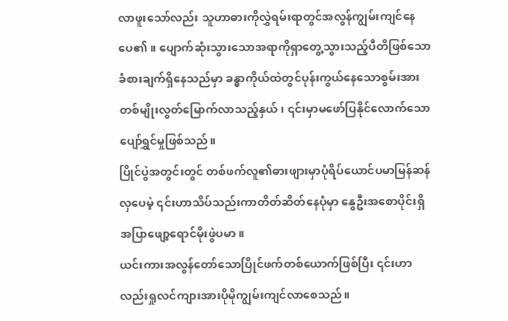လာဖူးသော်လည်း သူဟာဓားကိုလွှဲရမ်းရာတွင်အလွန်ကျွမ်းကျင်နေပေ၏။ ပျောက်ဆုံးသွားသောအရာကိုရှာတွေ့သွားသည့်ပီတိဖြစ်သောခံစားချက်ရှိနေသည်မှာ ခန္ဓာကိုယ်ထဲတွင်ပုန်းကွယ်နေသောစွမ်းအားတစ်မျိုးလွတ်မြောက်လာသည့်နှယ်၊ ၎င်းမှာမဖော်ပြနိုင်လောက်သောပျော်ရွှင်မှုဖြစ်သည်။
ပြိုင်ပွဲအတွင်းတွင် တစ်ဖက်လူ၏ဓားဖျားမှာပုံရိပ်ယောင်ပမာမြန်ဆန်လှပေမဲ့ ၎င်းဟာသိပ်သည်းကာတိတ်ဆိတ်နေပုံမှာ နွေဦးအစောပိုင်းရှိအပြာဖျော့ရောင်မိုးဖွဲပမာ။
ယင်းကားအလွန်တော်သောပြိုင်ဖက်တစ်ယောက်ဖြစ်ပြီး ၎င်းဟာလည်းရှုလင်ကျားအားပိုမိုကျွမ်းကျင်လာစေသည်။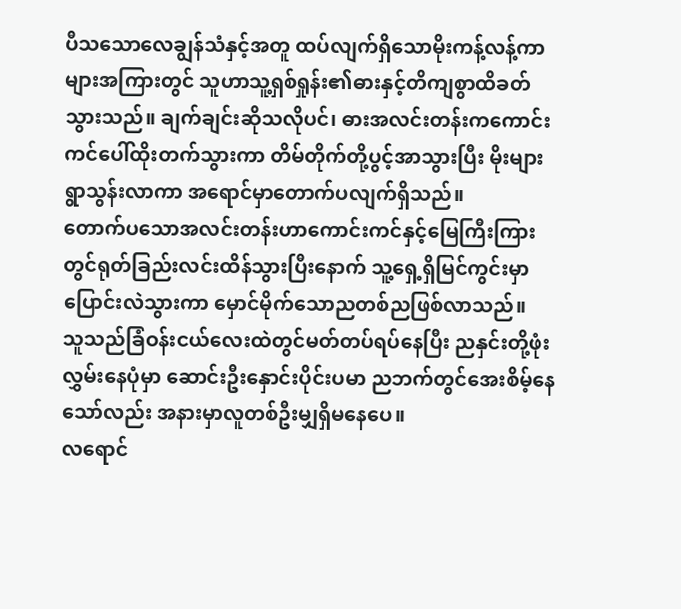ပီသသောလေချွန်သံနှင့်အတူ ထပ်လျက်ရှိသောမိုးကန့်လန့်ကာများအကြားတွင် သူဟာသူ့ရှစ်ရှုန်း၏ဓားနှင့်တိကျစွာထိခတ်သွားသည်။ ချက်ချင်းဆိုသလိုပင်၊ ဓားအလင်းတန်းကကောင်းကင်ပေါ်ထိုးတက်သွားကာ တိမ်တိုက်တို့ပွင့်အာသွားပြီး မိုးများရွာသွန်းလာကာ အရောင်မှာတောက်ပလျက်ရှိသည်။
တောက်ပသောအလင်းတန်းဟာကောင်းကင်နှင့်မြေကြီးကြားတွင်ရုတ်ခြည်းလင်းထိန်သွားပြီးနောက် သူ့ရှေ့ရှိမြင်ကွင်းမှာပြောင်းလဲသွားကာ မှောင်မိုက်သောညတစ်ညဖြစ်လာသည်။
သူသည်ခြံဝန်းငယ်လေးထဲတွင်မတ်တပ်ရပ်နေပြီး ညနှင်းတို့ဖုံးလွှမ်းနေပုံမှာ ဆောင်းဦးနှောင်းပိုင်းပမာ ညဘက်တွင်အေးစိမ့်နေသော်လည်း အနားမှာလူတစ်ဦးမျှရှိမနေပေ။
လရောင်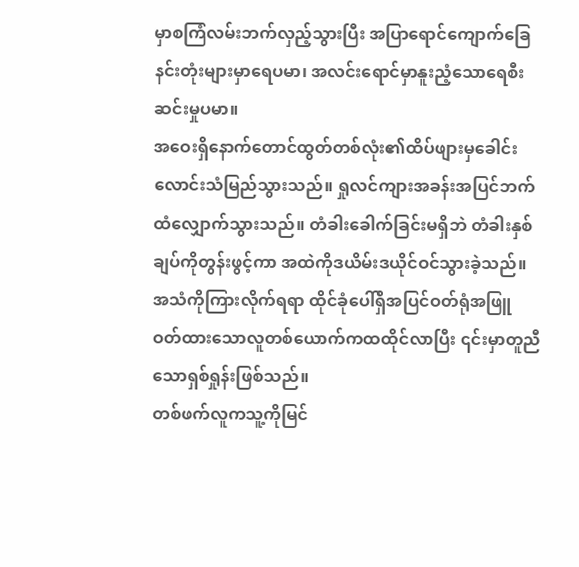မှာစကြံလမ်းဘက်လှည့်သွားပြီး အပြာရောင်ကျောက်ခြေနင်းတုံးများမှာရေပမာ၊ အလင်းရောင်မှာနူးညံ့သောရေစီးဆင်းမှုပမာ။
အဝေးရှိနောက်တောင်ထွတ်တစ်လုံး၏ထိပ်ဖျားမှခေါင်းလောင်းသံမြည်သွားသည်။ ရှုလင်ကျားအခန်းအပြင်ဘက်ထံလျှောက်သွားသည်။ တံခါးခေါက်ခြင်းမရှိဘဲ တံခါးနှစ်ချပ်ကိုတွန်းဖွင့်ကာ အထဲကိုဒယိမ်းဒယိုင်ဝင်သွားခဲ့သည်။
အသံကိုကြားလိုက်ရရာ ထိုင်ခုံပေါ်ရှိအပြင်ဝတ်ရုံအဖြူဝတ်ထားသောလူတစ်ယောက်ကထထိုင်လာပြီး ၎င်းမှာတူညီသောရှစ်ရှုန်းဖြစ်သည်။
တစ်ဖက်လူကသူ့ကိုမြင်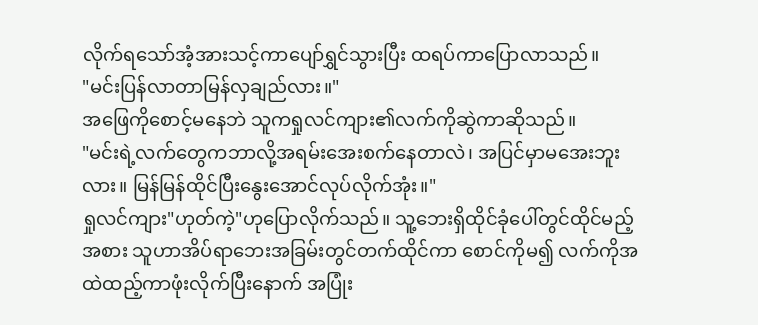လိုက်ရသော်အံ့အားသင့်ကာပျော်ရွှင်သွားပြီး ထရပ်ကာပြောလာသည်။
"မင်းပြန်လာတာမြန်လှချည်လား။"
အဖြေကိုစောင့်မနေဘဲ သူကရှုလင်ကျား၏လက်ကိုဆွဲကာဆိုသည်။
"မင်းရဲ့လက်တွေကဘာလို့အရမ်းအေးစက်နေတာလဲ၊ အပြင်မှာမအေးဘူးလား။ မြန်မြန်ထိုင်ပြီးနွေးအောင်လုပ်လိုက်အုံး။"
ရှုလင်ကျား"ဟုတ်ကဲ့"ဟုပြောလိုက်သည်။ သူ့ဘေးရှိထိုင်ခုံပေါ်တွင်ထိုင်မည့်အစား သူဟာအိပ်ရာဘေးအခြမ်းတွင်တက်ထိုင်ကာ စောင်ကိုမ၍ လက်ကိုအထဲထည့်ကာဖုံးလိုက်ပြီးနောက် အပြုံး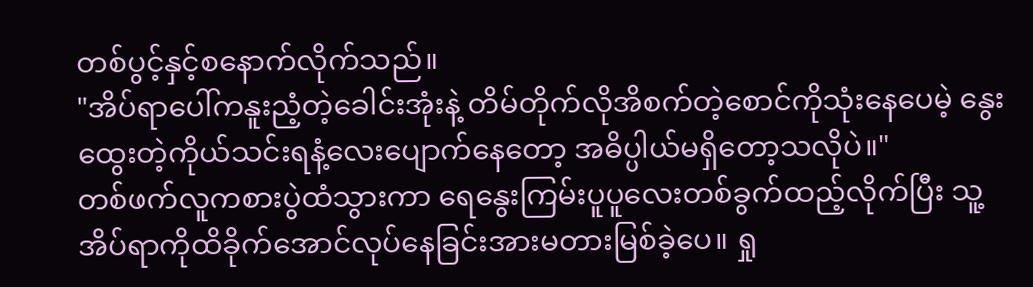တစ်ပွင့်နှင့်စနောက်လိုက်သည်။
"အိပ်ရာပေါ်ကနူးညံ့တဲ့ခေါင်းအုံးနဲ့ တိမ်တိုက်လိုအိစက်တဲ့စောင်ကိုသုံးနေပေမဲ့ နွေးထွေးတဲ့ကိုယ်သင်းရနံ့လေးပျောက်နေတော့ အဓိပ္ပါယ်မရှိတော့သလိုပဲ။"
တစ်ဖက်လူကစားပွဲထံသွားကာ ရေနွေးကြမ်းပူပူလေးတစ်ခွက်ထည့်လိုက်ပြီး သူ့အိပ်ရာကိုထိခိုက်အောင်လုပ်နေခြင်းအားမတားမြစ်ခဲ့ပေ။ ရှု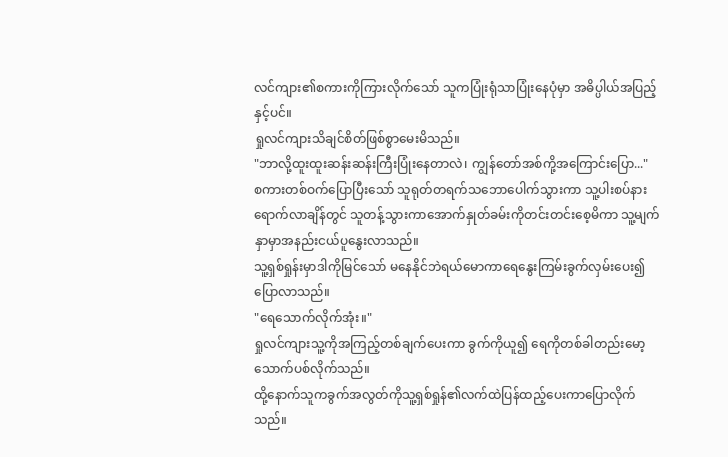လင်ကျား၏စကားကိုကြားလိုက်သော် သူကပြုံးရုံသာပြုံးနေပုံမှာ အဓိပ္ပါယ်အပြည့်နှင့်ပင်။
ရှုလင်ကျားသိချင်စိတ်ဖြစ်စွာမေးမိသည်။
"ဘာလို့ထူးထူးဆန်းဆန်းကြီးပြုံးနေတာလဲ၊ ကျွန်တော်အစ်ကို့အကြောင်းပြော..."
စကားတစ်ဝက်ပြောပြီးသော် သူရုတ်တရက်သဘောပေါက်သွားကာ သူ့ပါးစပ်နားရောက်လာချိန်တွင် သူတန့်သွားကာအောက်နှုတ်ခမ်းကိုတင်းတင်းစေ့မိကာ သူ့မျက်နှာမှာအနည်းငယ်ပူနွေးလာသည်။
သူ့ရှစ်ရှုန်းမှာဒါကိုမြင်သော် မနေနိုင်ဘဲရယ်မောကာရေနွေးကြမ်းခွက်လှမ်းပေး၍ပြောလာသည်။
"ရေသောက်လိုက်အုံး။"
ရှုလင်ကျားသူ့ကိုအကြည့်တစ်ချက်ပေးကာ ခွက်ကိုယူ၍ ရေကိုတစ်ခါတည်းမော့သောက်ပစ်လိုက်သည်။
ထို့နောက်သူကခွက်အလွတ်ကိုသူ့ရှစ်ရှုန်၏လက်ထဲပြန်ထည့်ပေးကာပြောလိုက်သည်။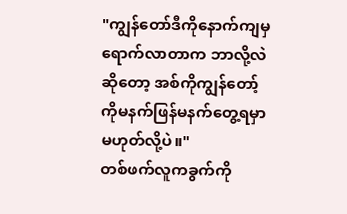"ကျွန်တော်ဒီကိုနောက်ကျမှရောက်လာတာက ဘာလို့လဲဆိုတော့ အစ်ကိုကျွန်တော့်ကိုမနက်ဖြန်မနက်တွေ့ရမှာမဟုတ်လို့ပဲ။"
တစ်ဖက်လူကခွက်ကို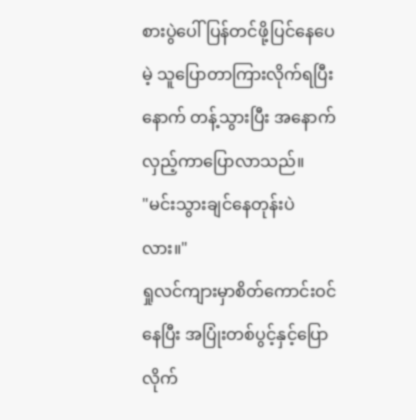စားပွဲပေါ်ပြန်တင်ဖို့ပြင်နေပေမဲ့ သူပြောတာကြားလိုက်ရပြီးနောက် တန့်သွားပြီး အနောက်လှည့်ကာပြောလာသည်။
"မင်းသွားချင်နေတုန်းပဲလား။"
ရှုလင်ကျားမှာစိတ်ကောင်းဝင်နေပြီး အပြုံးတစ်ပွင့်နှင့်ပြောလိုက်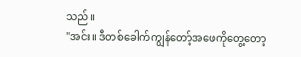သည်။
"အင်း။ ဒီတစ်ခေါက်ကျွန်တော့်အဖေကိုတွေ့တော့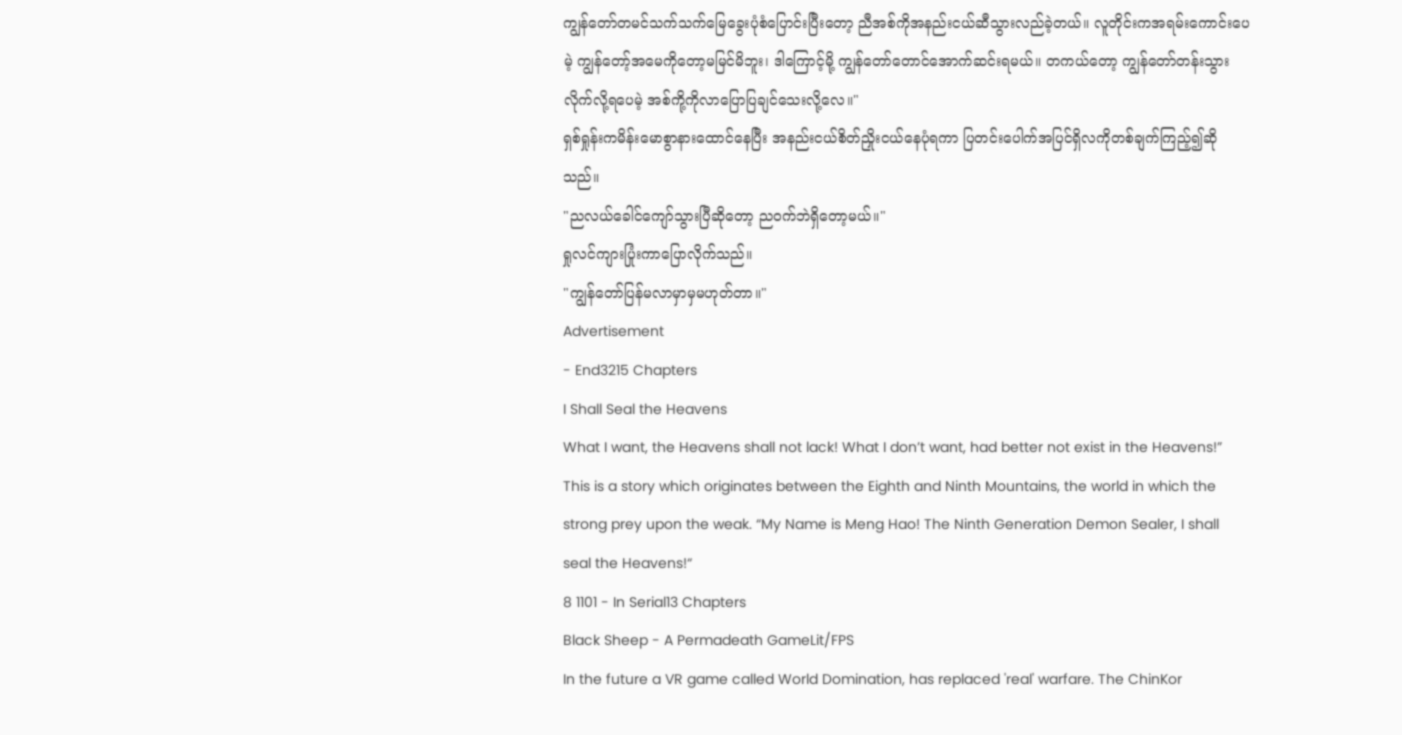ကျွန်တော်တမင်သက်သက်မြေခွေးပုံစံပြောင်းပြီးတော့ ညီအစ်ကိုအနည်းငယ်ဆီသွားလည်ခဲ့တယ်။ လူတိုင်းကအရမ်းကောင်းပေမဲ့ ကျွန်တော့်အမေကိုတော့မမြင်မိဘူး၊ ဒါကြောင့်မို့ ကျွန်တော်တောင်အောက်ဆင်းရမယ်။ တကယ်တော့ ကျွန်တော်တန်းသွားလိုက်လို့ရပေမဲ့ အစ်ကို့ကိုလာပြောပြချင်သေးလို့လေ။"
ရှစ်ရှုန်းကမိန်းမောစွာနားထောင်နေပြီး အနည်းငယ်စိတ်ညှိုးငယ်နေပုံရကာ ပြတင်းပေါက်အပြင်ရှိလကိုတစ်ချက်ကြည့်၍ဆိုသည်။
"ညလယ်ခေါင်ကျော်သွားပြီဆိုတော့ ညဝက်ဘဲရှိတော့မယ်။"
ရှုလင်ကျားပြုံးကာပြောလိုက်သည်။
"ကျွန်တော်ပြန်မလာမှာမှမဟုတ်တာ။"
Advertisement
- End3215 Chapters
I Shall Seal the Heavens
What I want, the Heavens shall not lack! What I don’t want, had better not exist in the Heavens!” This is a story which originates between the Eighth and Ninth Mountains, the world in which the strong prey upon the weak. “My Name is Meng Hao! The Ninth Generation Demon Sealer, I shall seal the Heavens!“
8 1101 - In Serial13 Chapters
Black Sheep - A Permadeath GameLit/FPS
In the future a VR game called World Domination, has replaced 'real' warfare. The ChinKor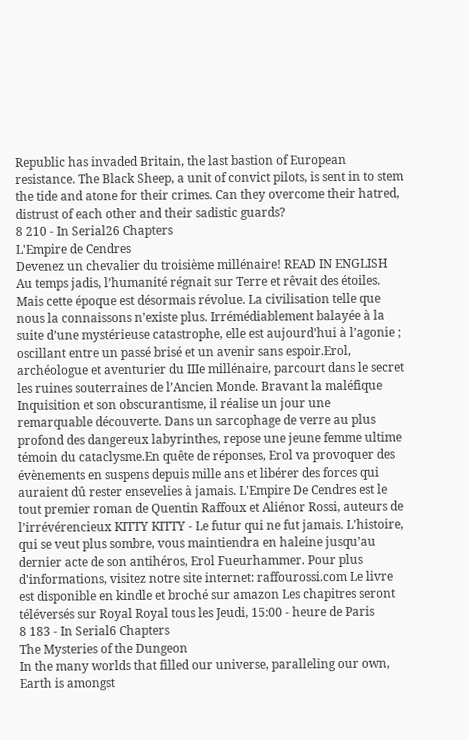Republic has invaded Britain, the last bastion of European resistance. The Black Sheep, a unit of convict pilots, is sent in to stem the tide and atone for their crimes. Can they overcome their hatred, distrust of each other and their sadistic guards?
8 210 - In Serial26 Chapters
L'Empire de Cendres
Devenez un chevalier du troisième millénaire! READ IN ENGLISH Au temps jadis, l’humanité régnait sur Terre et rêvait des étoiles. Mais cette époque est désormais révolue. La civilisation telle que nous la connaissons n’existe plus. Irrémédiablement balayée à la suite d’une mystérieuse catastrophe, elle est aujourd’hui à l’agonie ; oscillant entre un passé brisé et un avenir sans espoir.Erol, archéologue et aventurier du IIIe millénaire, parcourt dans le secret les ruines souterraines de l’Ancien Monde. Bravant la maléfique Inquisition et son obscurantisme, il réalise un jour une remarquable découverte. Dans un sarcophage de verre au plus profond des dangereux labyrinthes, repose une jeune femme ultime témoin du cataclysme.En quête de réponses, Erol va provoquer des évènements en suspens depuis mille ans et libérer des forces qui auraient dû rester ensevelies à jamais. L'Empire De Cendres est le tout premier roman de Quentin Raffoux et Aliénor Rossi, auteurs de l’irrévérencieux KITTY KITTY - Le futur qui ne fut jamais. L'histoire, qui se veut plus sombre, vous maintiendra en haleine jusqu’au dernier acte de son antihéros, Erol Fueurhammer. Pour plus d'informations, visitez notre site internet: raffourossi.com Le livre est disponible en kindle et broché sur amazon Les chapitres seront téléversés sur Royal Royal tous les Jeudi, 15:00 - heure de Paris
8 183 - In Serial6 Chapters
The Mysteries of the Dungeon
In the many worlds that filled our universe, paralleling our own, Earth is amongst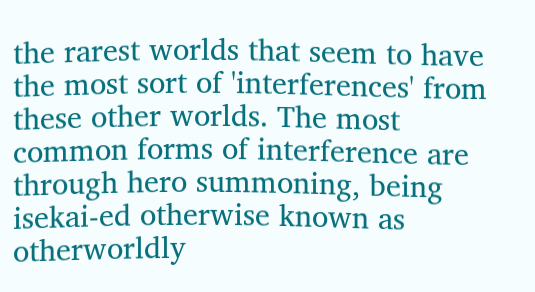the rarest worlds that seem to have the most sort of 'interferences' from these other worlds. The most common forms of interference are through hero summoning, being isekai-ed otherwise known as otherworldly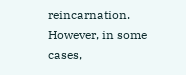reincarnation. However, in some cases,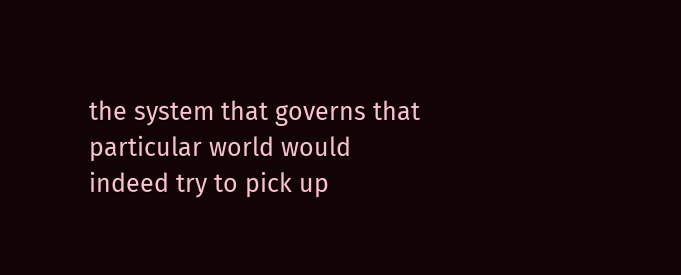the system that governs that particular world would indeed try to pick up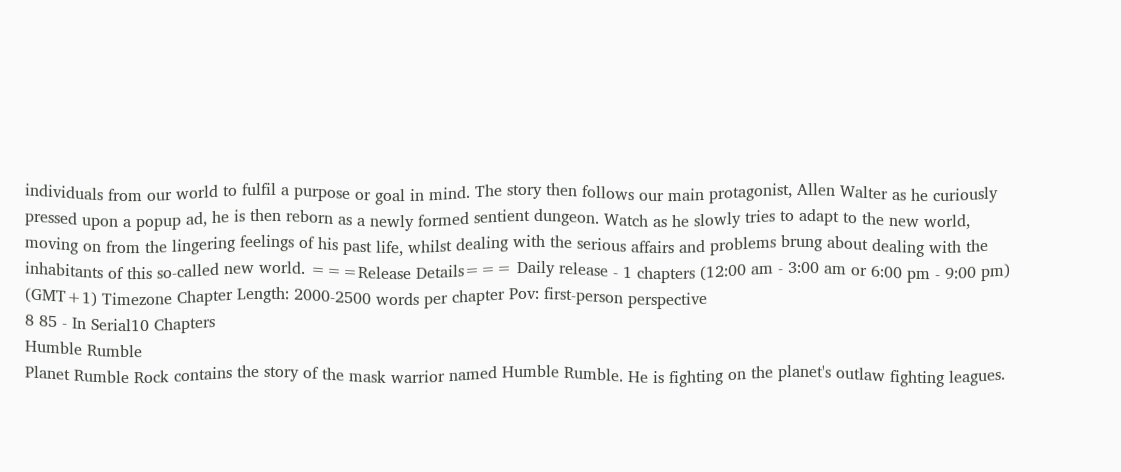individuals from our world to fulfil a purpose or goal in mind. The story then follows our main protagonist, Allen Walter as he curiously pressed upon a popup ad, he is then reborn as a newly formed sentient dungeon. Watch as he slowly tries to adapt to the new world, moving on from the lingering feelings of his past life, whilst dealing with the serious affairs and problems brung about dealing with the inhabitants of this so-called new world. ===Release Details=== Daily release - 1 chapters (12:00 am - 3:00 am or 6:00 pm - 9:00 pm) (GMT+1) Timezone Chapter Length: 2000-2500 words per chapter Pov: first-person perspective
8 85 - In Serial10 Chapters
Humble Rumble
Planet Rumble Rock contains the story of the mask warrior named Humble Rumble. He is fighting on the planet's outlaw fighting leagues.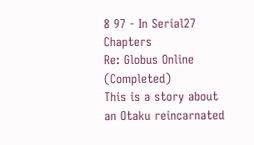8 97 - In Serial27 Chapters
Re: Globus Online (Completed)
This is a story about an Otaku reincarnated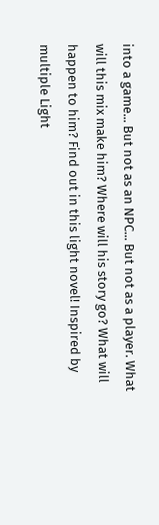into a game... But not as an NPC... But not as a player. What will this mix make him? Where will his story go? What will happen to him? Find out in this light novel! Inspired by multiple Light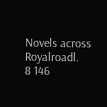Novels across Royalroadl.
8 146